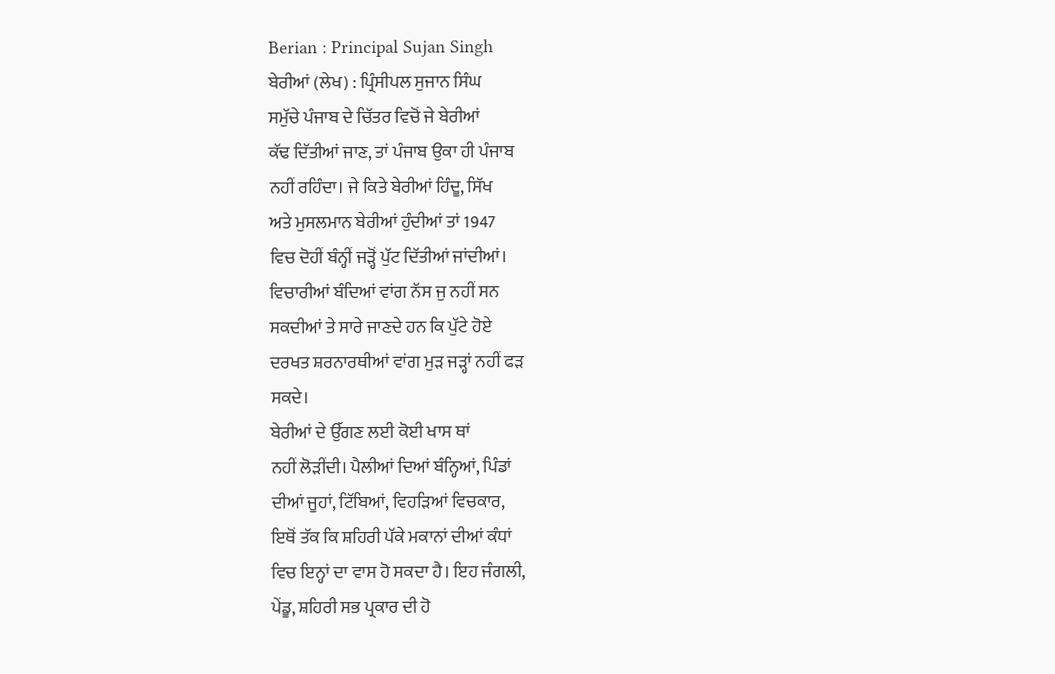Berian : Principal Sujan Singh
ਬੇਰੀਆਂ (ਲੇਖ) : ਪ੍ਰਿੰਸੀਪਲ ਸੁਜਾਨ ਸਿੰਘ
ਸਮੁੱਚੇ ਪੰਜਾਬ ਦੇ ਚਿੱਤਰ ਵਿਚੋਂ ਜੇ ਬੇਰੀਆਂ
ਕੱਢ ਦਿੱਤੀਆਂ ਜਾਣ, ਤਾਂ ਪੰਜਾਬ ਉਕਾ ਹੀ ਪੰਜਾਬ
ਨਹੀਂ ਰਹਿੰਦਾ। ਜੇ ਕਿਤੇ ਬੇਰੀਆਂ ਹਿੰਦੂ, ਸਿੱਖ
ਅਤੇ ਮੁਸਲਮਾਨ ਬੇਰੀਆਂ ਹੁੰਦੀਆਂ ਤਾਂ 1947
ਵਿਚ ਦੋਹੀਂ ਬੰਨ੍ਹੀਂ ਜੜ੍ਹੋਂ ਪੁੱਟ ਦਿੱਤੀਆਂ ਜਾਂਦੀਆਂ।
ਵਿਚਾਰੀਆਂ ਬੰਦਿਆਂ ਵਾਂਗ ਨੱਸ ਜੁ ਨਹੀਂ ਸਨ
ਸਕਦੀਆਂ ਤੇ ਸਾਰੇ ਜਾਣਦੇ ਹਨ ਕਿ ਪੁੱਟੇ ਹੋਏ
ਦਰਖਤ ਸ਼ਰਨਾਰਥੀਆਂ ਵਾਂਗ ਮੁੜ ਜੜ੍ਹਾਂ ਨਹੀਂ ਫੜ
ਸਕਦੇ।
ਬੇਰੀਆਂ ਦੇ ਉੱਗਣ ਲਈ ਕੋਈ ਖਾਸ ਥਾਂ
ਨਹੀਂ ਲੋੜੀਂਦੀ। ਪੈਲੀਆਂ ਦਿਆਂ ਬੰਨ੍ਹਿਆਂ, ਪਿੰਡਾਂ
ਦੀਆਂ ਜੂਹਾਂ, ਟਿੱਬਿਆਂ, ਵਿਹੜਿਆਂ ਵਿਚਕਾਰ,
ਇਥੋਂ ਤੱਕ ਕਿ ਸ਼ਹਿਰੀ ਪੱਕੇ ਮਕਾਨਾਂ ਦੀਆਂ ਕੰਧਾਂ
ਵਿਚ ਇਨ੍ਹਾਂ ਦਾ ਵਾਸ ਹੋ ਸਕਦਾ ਹੈ। ਇਹ ਜੰਗਲੀ,
ਪੇਂਡੂ, ਸ਼ਹਿਰੀ ਸਭ ਪ੍ਰਕਾਰ ਦੀ ਹੋ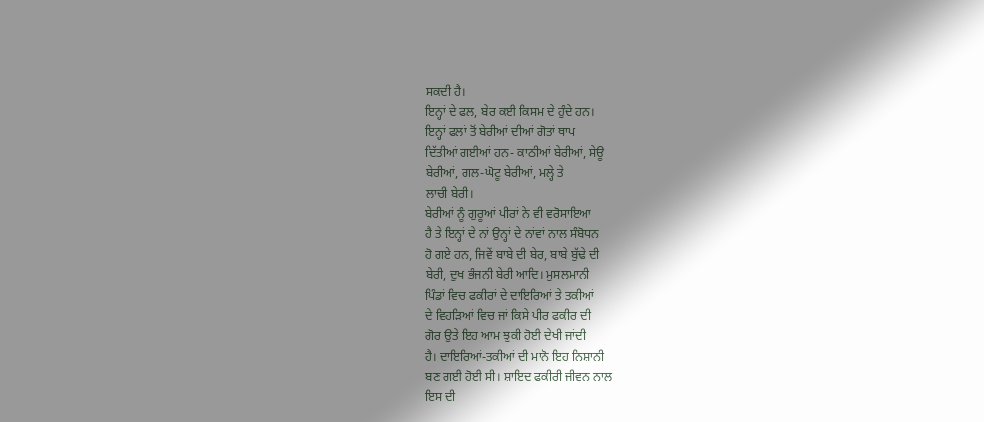ਸਕਦੀ ਹੈ।
ਇਨ੍ਹਾਂ ਦੇ ਫਲ, ਬੇਰ ਕਈ ਕਿਸਮ ਦੇ ਹੁੰਦੇ ਹਨ।
ਇਨ੍ਹਾਂ ਫਲਾਂ ਤੋਂ ਬੇਰੀਆਂ ਦੀਆਂ ਗੋਤਾਂ ਥਾਪ
ਦਿੱਤੀਆਂ ਗਈਆਂ ਹਨ- ਕਾਠੀਆਂ ਬੇਰੀਆਂ, ਸੇਊ
ਬੇਰੀਆਂ, ਗਲ-ਘੋਟੂ ਬੇਰੀਆਂ, ਮਲ੍ਹੇ ਤੇ
ਲਾਚੀ ਬੇਰੀ।
ਬੇਰੀਆਂ ਨੂੰ ਗੁਰੂਆਂ ਪੀਰਾਂ ਨੇ ਵੀ ਵਰੋਸਾਇਆ
ਹੈ ਤੇ ਇਨ੍ਹਾਂ ਦੇ ਨਾਂ ਉਨ੍ਹਾਂ ਦੇ ਨਾਂਵਾਂ ਨਾਲ ਸੰਬੋਧਨ
ਹੋ ਗਏ ਹਨ, ਜਿਵੇਂ ਬਾਬੇ ਦੀ ਬੇਰ, ਬਾਬੇ ਬੁੱਢੇ ਦੀ
ਬੇਰੀ, ਦੁਖ ਭੰਜਨੀ ਬੇਰੀ ਆਦਿ। ਮੁਸਲਮਾਨੀ
ਪਿੰਡਾਂ ਵਿਚ ਫਕੀਰਾਂ ਦੇ ਦਾਇਰਿਆਂ ਤੇ ਤਕੀਆਂ
ਦੇ ਵਿਹੜਿਆਂ ਵਿਚ ਜਾਂ ਕਿਸੇ ਪੀਰ ਫਕੀਰ ਦੀ
ਗੋਰ ਉਤੇ ਇਹ ਆਮ ਝੁਕੀ ਹੋਈ ਦੇਖੀ ਜਾਂਦੀ
ਹੈ। ਦਾਇਰਿਆਂ-ਤਕੀਆਂ ਦੀ ਮਾਨੋ ਇਹ ਨਿਸ਼ਾਨੀ
ਬਣ ਗਈ ਹੋਈ ਸੀ। ਸ਼ਾਇਦ ਫਕੀਰੀ ਜੀਵਨ ਨਾਲ
ਇਸ ਦੀ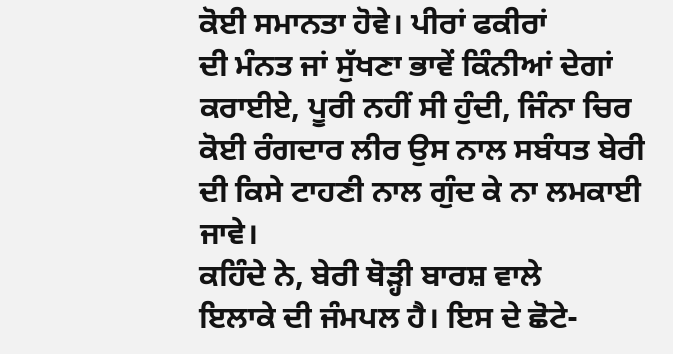ਕੋਈ ਸਮਾਨਤਾ ਹੋਵੇ। ਪੀਰਾਂ ਫਕੀਰਾਂ
ਦੀ ਮੰਨਤ ਜਾਂ ਸੁੱਖਣਾ ਭਾਵੇਂ ਕਿੰਨੀਆਂ ਦੇਗਾਂ
ਕਰਾਈਏ, ਪੂਰੀ ਨਹੀਂ ਸੀ ਹੁੰਦੀ, ਜਿੰਨਾ ਚਿਰ
ਕੋਈ ਰੰਗਦਾਰ ਲੀਰ ਉਸ ਨਾਲ ਸਬੰਧਤ ਬੇਰੀ
ਦੀ ਕਿਸੇ ਟਾਹਣੀ ਨਾਲ ਗੁੰਦ ਕੇ ਨਾ ਲਮਕਾਈ
ਜਾਵੇ।
ਕਹਿੰਦੇ ਨੇ, ਬੇਰੀ ਥੋੜ੍ਹੀ ਬਾਰਸ਼ ਵਾਲੇ
ਇਲਾਕੇ ਦੀ ਜੰਮਪਲ ਹੈ। ਇਸ ਦੇ ਛੋਟੇ-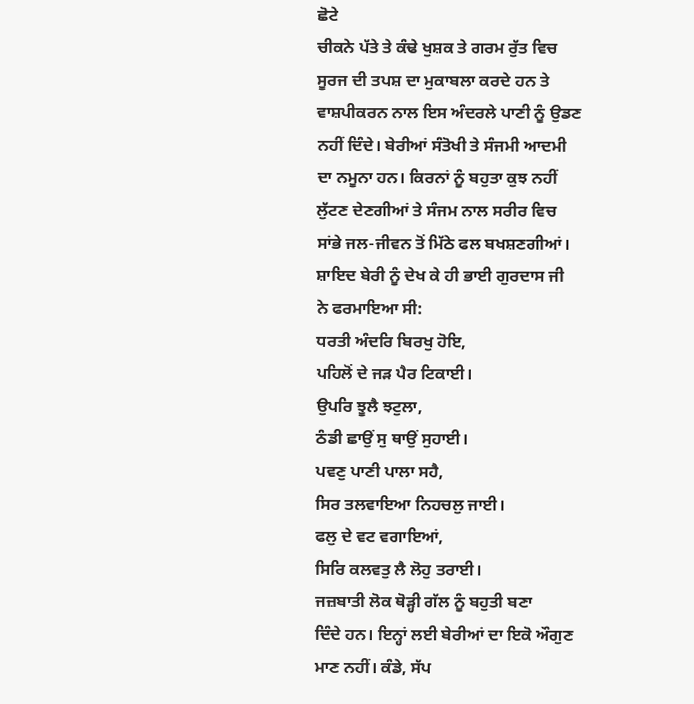ਛੋਟੇ
ਚੀਕਨੇ ਪੱਤੇ ਤੇ ਕੰਢੇ ਖੁਸ਼ਕ ਤੇ ਗਰਮ ਰੁੱਤ ਵਿਚ
ਸੂਰਜ ਦੀ ਤਪਸ਼ ਦਾ ਮੁਕਾਬਲਾ ਕਰਦੇ ਹਨ ਤੇ
ਵਾਸ਼ਪੀਕਰਨ ਨਾਲ ਇਸ ਅੰਦਰਲੇ ਪਾਣੀ ਨੂੰ ਉਡਣ
ਨਹੀਂ ਦਿੰਦੇ। ਬੇਰੀਆਂ ਸੰਤੋਖੀ ਤੇ ਸੰਜਮੀ ਆਦਮੀ
ਦਾ ਨਮੂਨਾ ਹਨ। ਕਿਰਨਾਂ ਨੂੰ ਬਹੁਤਾ ਕੁਝ ਨਹੀਂ
ਲੁੱਟਣ ਦੇਣਗੀਆਂ ਤੇ ਸੰਜਮ ਨਾਲ ਸਰੀਰ ਵਿਚ
ਸਾਂਭੇ ਜਲ-ਜੀਵਨ ਤੋਂ ਮਿੱਠੇ ਫਲ ਬਖਸ਼ਣਗੀਆਂ।
ਸ਼ਾਇਦ ਬੇਰੀ ਨੂੰ ਦੇਖ ਕੇ ਹੀ ਭਾਈ ਗੁਰਦਾਸ ਜੀ
ਨੇ ਫਰਮਾਇਆ ਸੀ:
ਧਰਤੀ ਅੰਦਰਿ ਬਿਰਖੁ ਹੋਇ,
ਪਹਿਲੋਂ ਦੇ ਜੜ ਪੈਰ ਟਿਕਾਈ।
ਉਪਰਿ ਝੂਲੈ ਝਟੁਲਾ,
ਠੰਡੀ ਛਾਉਂ ਸੁ ਥਾਉਂ ਸੁਹਾਈ।
ਪਵਣੁ ਪਾਣੀ ਪਾਲਾ ਸਹੈ,
ਸਿਰ ਤਲਵਾਇਆ ਨਿਹਚਲੁ ਜਾਈ।
ਫਲੁ ਦੇ ਵਟ ਵਗਾਇਆਂ,
ਸਿਰਿ ਕਲਵਤੁ ਲੈ ਲੋਹੁ ਤਰਾਈ।
ਜਜ਼ਬਾਤੀ ਲੋਕ ਥੋੜ੍ਹੀ ਗੱਲ ਨੂੰ ਬਹੁਤੀ ਬਣਾ
ਦਿੰਦੇ ਹਨ। ਇਨ੍ਹਾਂ ਲਈ ਬੇਰੀਆਂ ਦਾ ਇਕੋ ਔਗੁਣ
ਮਾਣ ਨਹੀਂ। ਕੰਡੇ, ਸੱਪ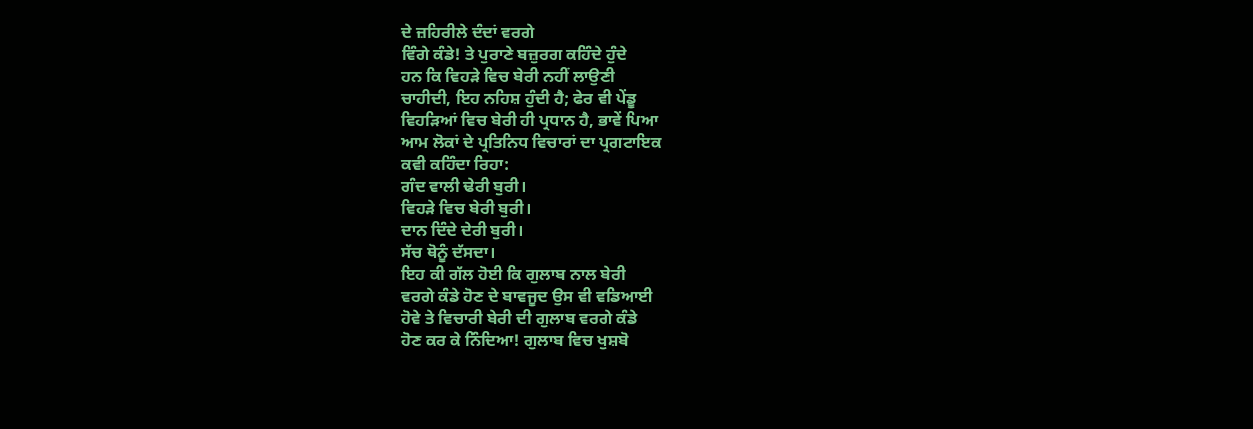ਦੇ ਜ਼ਹਿਰੀਲੇ ਦੰਦਾਂ ਵਰਗੇ
ਵਿੰਗੇ ਕੰਡੇ! ਤੇ ਪੁਰਾਣੇ ਬਜ਼ੁਰਗ ਕਹਿੰਦੇ ਹੁੰਦੇ
ਹਨ ਕਿ ਵਿਹੜੇ ਵਿਚ ਬੇਰੀ ਨਹੀਂ ਲਾਉਣੀ
ਚਾਹੀਦੀ, ਇਹ ਨਹਿਸ਼ ਹੁੰਦੀ ਹੈ; ਫੇਰ ਵੀ ਪੇਂਡੂ
ਵਿਹੜਿਆਂ ਵਿਚ ਬੇਰੀ ਹੀ ਪ੍ਰਧਾਨ ਹੈ, ਭਾਵੇਂ ਪਿਆ
ਆਮ ਲੋਕਾਂ ਦੇ ਪ੍ਰਤਿਨਿਧ ਵਿਚਾਰਾਂ ਦਾ ਪ੍ਰਗਟਾਇਕ
ਕਵੀ ਕਹਿੰਦਾ ਰਿਹਾ:
ਗੰਦ ਵਾਲੀ ਢੇਰੀ ਬੁਰੀ।
ਵਿਹੜੇ ਵਿਚ ਬੇਰੀ ਬੁਰੀ।
ਦਾਨ ਦਿੰਦੇ ਦੇਰੀ ਬੁਰੀ।
ਸੱਚ ਥੋਨੂੰ ਦੱਸਦਾ।
ਇਹ ਕੀ ਗੱਲ ਹੋਈ ਕਿ ਗੁਲਾਬ ਨਾਲ ਬੇਰੀ
ਵਰਗੇ ਕੰਡੇ ਹੋਣ ਦੇ ਬਾਵਜੂਦ ਉਸ ਵੀ ਵਡਿਆਈ
ਹੋਵੇ ਤੇ ਵਿਚਾਰੀ ਬੇਰੀ ਦੀ ਗੁਲਾਬ ਵਰਗੇ ਕੰਡੇ
ਹੋਣ ਕਰ ਕੇ ਨਿੰਦਿਆ! ਗੁਲਾਬ ਵਿਚ ਖੁਸ਼ਬੋ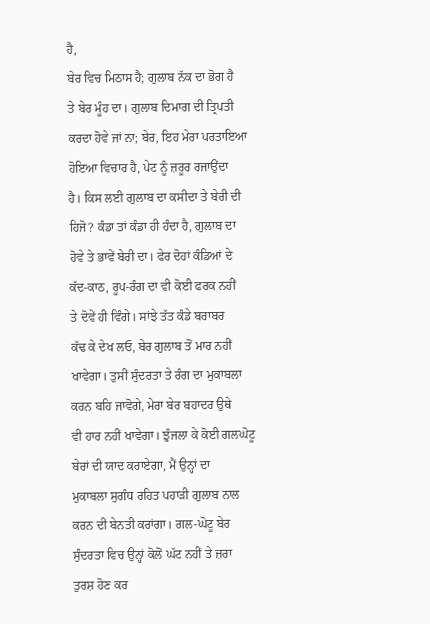ਹੈ,
ਬੇਰ ਵਿਚ ਮਿਠਾਸ ਹੈ; ਗੁਲਾਬ ਨੱਕ ਦਾ ਭੋਗ ਹੈ
ਤੇ ਬੇਰ ਮੂੰਹ ਦਾ। ਗੁਲਾਬ ਦਿਮਾਗ ਦੀ ਤ੍ਰਿਪਤੀ
ਕਰਦਾ ਹੋਵੇ ਜਾਂ ਨਾ; ਬੇਰ, ਇਹ ਮੇਰਾ ਪਰਤਾਇਆ
ਹੋਇਆ ਵਿਚਾਰ ਹੈ, ਪੇਟ ਨੂੰ ਜ਼ਰੂਰ ਰਜਾਉਂਦਾ
ਹੈ। ਕਿਸ ਲਈ ਗੁਲਾਬ ਦਾ ਕਸੀਦਾ ਤੇ ਬੇਰੀ ਦੀ
ਹਿਜੋ? ਕੰਡਾ ਤਾਂ ਕੰਡਾ ਹੀ ਹੰਦਾ ਹੈ, ਗੁਲਾਬ ਦਾ
ਹੋਵੇ ਤੇ ਭਾਵੇਂ ਬੇਰੀ ਦਾ। ਫੇਰ ਦੋਹਾਂ ਕੰਡਿਆਂ ਦੇ
ਕੱਦ-ਕਾਠ, ਰੂਪ-ਰੰਗ ਦਾ ਵੀ ਕੋਈ ਫਰਕ ਨਹੀਂ
ਤੇ ਦੋਵੇਂ ਹੀ ਵਿੰਗੇ। ਸਾਂਝੇ ਤੱਤ ਕੰਡੇ ਬਰਾਬਰ
ਕੱਢ ਕੇ ਦੇਖ ਲਓ, ਬੇਰ ਗੁਲਾਬ ਤੋਂ ਮਾਰ ਨਹੀਂ
ਖਾਵੇਗਾ। ਤੁਸੀਂ ਸੁੰਦਰਤਾ ਤੇ ਰੰਗ ਦਾ ਮੁਕਾਬਲਾ
ਕਰਨ ਬਹਿ ਜਾਵੋਗੇ, ਮੇਰਾ ਬੇਰ ਬਹਾਦਰ ਉਥੇ
ਵੀ ਹਾਰ ਨਹੀਂ ਖਾਵੇਗਾ। ਝੁੰਜਲਾ ਕੇ ਕੋਈ ਗਲਘੋਟੂ
ਬੇਰਾਂ ਦੀ ਯਾਦ ਕਰਾਏਗਾ, ਮੈਂ ਉਨ੍ਹਾਂ ਦਾ
ਮੁਕਾਬਲਾ ਸੁਗੰਧ ਰਹਿਤ ਪਹਾੜੀ ਗੁਲਾਬ ਨਾਲ
ਕਰਨ ਦੀ ਬੇਨਤੀ ਕਰਾਂਗਾ। ਗਲ-ਘੋਟੂ ਬੇਰ
ਸੁੰਦਰਤਾ ਵਿਚ ਉਨ੍ਹਾਂ ਕੋਲੋਂ ਘੱਟ ਨਹੀਂ ਤੇ ਜ਼ਰਾ
ਤੁਰਸ਼ ਹੋਣ ਕਰ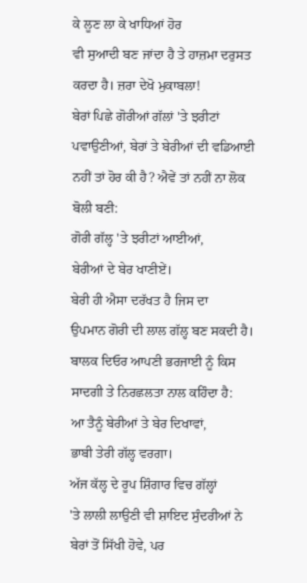ਕੇ ਲੂਣ ਲਾ ਕੇ ਖਾਧਿਆਂ ਹੋਰ
ਵੀ ਸੁਆਦੀ ਬਣ ਜਾਂਦਾ ਹੈ ਤੇ ਹਾਜ਼ਮਾ ਦਰੁਸਤ
ਕਰਦਾ ਹੈ। ਜ਼ਰਾ ਦੇਖੋ ਮੁਕਾਬਲਾ!
ਬੇਰਾਂ ਪਿਛੇ ਗੋਰੀਆਂ ਗੱਲਾਂ 'ਤੇ ਝਰੀਟਾਂ
ਪਵਾਉਣੀਆਂ, ਬੇਰਾਂ ਤੇ ਬੇਰੀਆਂ ਦੀ ਵਡਿਆਈ
ਨਹੀਂ ਤਾਂ ਹੋਰ ਕੀ ਹੈ? ਐਵੇਂ ਤਾਂ ਨਹੀਂ ਨਾ ਲੋਕ
ਬੋਲੀ ਬਣੀ:
ਗੋਰੀ ਗੱਲ੍ਹ 'ਤੇ ਝਰੀਟਾਂ ਆਈਆਂ,
ਬੇਰੀਆਂ ਦੇ ਬੇਰ ਖਾਣੀਏਂ।
ਬੇਰੀ ਹੀ ਐਸਾ ਦਰੱਖਤ ਹੈ ਜਿਸ ਦਾ
ਉਪਮਾਨ ਗੋਰੀ ਦੀ ਲਾਲ ਗੱਲ੍ਹ ਬਣ ਸਕਦੀ ਹੈ।
ਬਾਲਕ ਦਿਓਰ ਆਪਣੀ ਭਰਜਾਈ ਨੂੰ ਕਿਸ
ਸਾਦਗੀ ਤੇ ਨਿਰਛਲਤਾ ਨਾਲ ਕਹਿੰਦਾ ਹੈ:
ਆ ਤੈਨੂੰ ਬੇਰੀਆਂ ਤੇ ਬੇਰ ਦਿਖਾਵਾਂ,
ਭਾਬੀ ਤੇਰੀ ਗੱਲ੍ਹ ਵਰਗਾ।
ਅੱਜ ਕੱਲ੍ਹ ਦੇ ਰੂਪ ਸ਼ਿੰਗਾਰ ਵਿਚ ਗੱਲ੍ਹਾਂ
'ਤੇ ਲਾਲੀ ਲਾਉਣੀ ਵੀ ਸ਼ਾਇਦ ਸੁੰਦਰੀਆਂ ਨੇ
ਬੇਰਾਂ ਤੋਂ ਸਿੱਖੀ ਹੋਵੇ, ਪਰ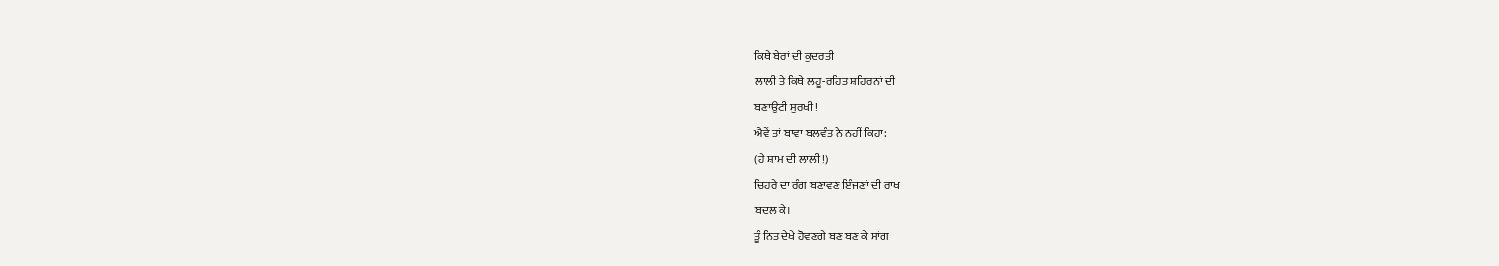ਕਿਥੇ ਬੇਰਾਂ ਦੀ ਕੁਦਰਤੀ
ਲਾਲੀ ਤੇ ਕਿਥੇ ਲਹੂ-ਰਹਿਤ ਸ਼ਹਿਰਨਾਂ ਦੀ
ਬਣਾਉਟੀ ਸੁਰਖੀ!
ਐਵੇਂ ਤਾਂ ਬਾਵਾ ਬਲਵੰਤ ਨੇ ਨਹੀਂ ਕਿਹਾ:
(ਹੇ ਸ਼ਾਮ ਦੀ ਲਾਲੀ!)
ਚਿਹਰੇ ਦਾ ਰੰਗ ਬਣਾਵਣ ਇੰਜਣਾਂ ਦੀ ਰਾਖ
ਬਦਲ ਕੇ।
ਤੂੰ ਨਿਤ ਦੇਖੇ ਹੋਵਣਗੇ ਬਣ ਬਣ ਕੇ ਸਾਂਗ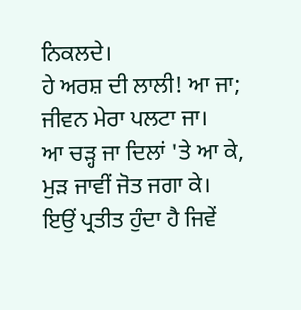ਨਿਕਲਦੇ।
ਹੇ ਅਰਸ਼ ਦੀ ਲਾਲੀ! ਆ ਜਾ;
ਜੀਵਨ ਮੇਰਾ ਪਲਟਾ ਜਾ।
ਆ ਚੜ੍ਹ ਜਾ ਦਿਲਾਂ 'ਤੇ ਆ ਕੇ,
ਮੁੜ ਜਾਵੀਂ ਜੋਤ ਜਗਾ ਕੇ।
ਇਉਂ ਪ੍ਰਤੀਤ ਹੁੰਦਾ ਹੈ ਜਿਵੇਂ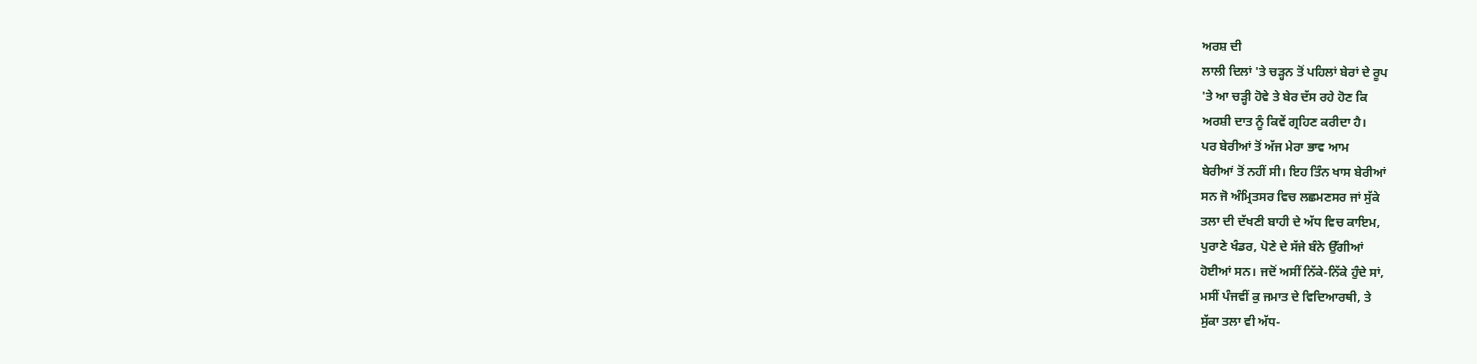ਅਰਸ਼ ਦੀ
ਲਾਲੀ ਦਿਲਾਂ 'ਤੇ ਚੜ੍ਹਨ ਤੋਂ ਪਹਿਲਾਂ ਬੇਰਾਂ ਦੇ ਰੂਪ
'ਤੇ ਆ ਚੜ੍ਹੀ ਹੋਵੇ ਤੇ ਬੇਰ ਦੱਸ ਰਹੇ ਹੋਣ ਕਿ
ਅਰਸ਼ੀ ਦਾਤ ਨੂੰ ਕਿਵੇਂ ਗ੍ਰਹਿਣ ਕਰੀਦਾ ਹੈ।
ਪਰ ਬੇਰੀਆਂ ਤੋਂ ਅੱਜ ਮੇਰਾ ਭਾਵ ਆਮ
ਬੇਰੀਆਂ ਤੋਂ ਨਹੀਂ ਸੀ। ਇਹ ਤਿੰਨ ਖਾਸ ਬੇਰੀਆਂ
ਸਨ ਜੋ ਅੰਮ੍ਰਿਤਸਰ ਵਿਚ ਲਛਮਣਸਰ ਜਾਂ ਸੁੱਕੇ
ਤਲਾ ਦੀ ਦੱਖਣੀ ਬਾਹੀ ਦੇ ਅੱਧ ਵਿਚ ਕਾਇਮ,
ਪੁਰਾਣੇ ਖੰਡਰ, ਪੋਣੇ ਦੇ ਸੱਜੇ ਬੰਨੇ ਉੱਗੀਆਂ
ਹੋਈਆਂ ਸਨ। ਜਦੋਂ ਅਸੀਂ ਨਿੱਕੇ-ਨਿੱਕੇ ਹੁੰਦੇ ਸਾਂ,
ਮਸੀਂ ਪੰਜਵੀਂ ਕੁ ਜਮਾਤ ਦੇ ਵਿਦਿਆਰਥੀ, ਤੇ
ਸੁੱਕਾ ਤਲਾ ਵੀ ਅੱਧ-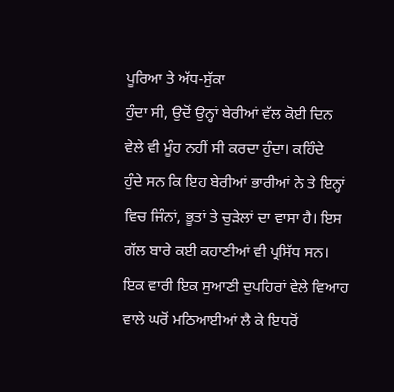ਪੂਰਿਆ ਤੇ ਅੱਧ-ਸੁੱਕਾ
ਹੁੰਦਾ ਸੀ, ਉਦੋਂ ਉਨ੍ਹਾਂ ਬੇਰੀਆਂ ਵੱਲ ਕੋਈ ਦਿਨ
ਵੇਲੇ ਵੀ ਮੂੰਹ ਨਹੀਂ ਸੀ ਕਰਦਾ ਹੁੰਦਾ। ਕਹਿੰਦੇ
ਹੁੰਦੇ ਸਨ ਕਿ ਇਹ ਬੇਰੀਆਂ ਭਾਰੀਆਂ ਨੇ ਤੇ ਇਨ੍ਹਾਂ
ਵਿਚ ਜਿੰਨਾਂ, ਭੂਤਾਂ ਤੇ ਚੁੜੇਲਾਂ ਦਾ ਵਾਸਾ ਹੈ। ਇਸ
ਗੱਲ ਬਾਰੇ ਕਈ ਕਹਾਣੀਆਂ ਵੀ ਪ੍ਰਸਿੱਧ ਸਨ।
ਇਕ ਵਾਰੀ ਇਕ ਸੁਆਣੀ ਦੁਪਹਿਰਾਂ ਵੇਲੇ ਵਿਆਹ
ਵਾਲੇ ਘਰੋਂ ਮਠਿਆਈਆਂ ਲੈ ਕੇ ਇਧਰੋਂ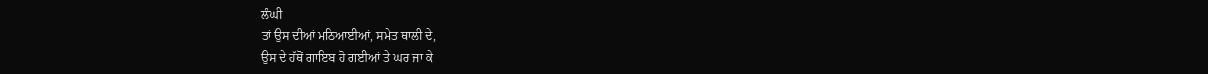ਲੰਘੀ
ਤਾਂ ਉਸ ਦੀਆਂ ਮਠਿਆਈਆਂ, ਸਮੇਤ ਥਾਲੀ ਦੇ,
ਉਸ ਦੇ ਹੱਥੋਂ ਗਾਇਬ ਹੋ ਗਈਆਂ ਤੇ ਘਰ ਜਾ ਕੇ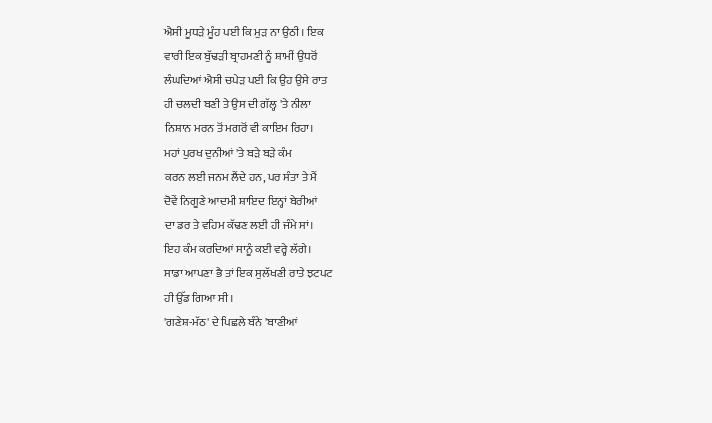ਐਸੀ ਮੂਧੜੇ ਮੂੰਹ ਪਈ ਕਿ ਮੁੜ ਨਾ ਉਠੀ। ਇਕ
ਵਾਰੀ ਇਕ ਬੁੱਢੜੀ ਬ੍ਰਾਹਮਣੀ ਨੂੰ ਸ਼ਾਮੀਂ ਉਧਰੋਂ
ਲੰਘਦਿਆਂ ਐਸੀ ਚਪੇੜ ਪਈ ਕਿ ਉਹ ਉਸੇ ਰਾਤ
ਹੀ ਚਲਦੀ ਬਣੀ ਤੇ ਉਸ ਦੀ ਗੱਲ੍ਹ 'ਤੇ ਨੀਲਾ
ਨਿਸ਼ਾਨ ਮਰਨ ਤੋਂ ਮਗਰੋਂ ਵੀ ਕਾਇਮ ਰਿਹਾ।
ਮਹਾਂ ਪੁਰਖ ਦੁਨੀਆਂ 'ਤੇ ਬੜੇ ਬੜੇ ਕੰਮ
ਕਰਨ ਲਈ ਜਨਮ ਲੈਂਦੇ ਹਨ, ਪਰ ਸੰਤਾ ਤੇ ਮੈਂ
ਦੋਵੇਂ ਨਿਗੂਣੇ ਆਦਮੀ ਸ਼ਾਇਦ ਇਨ੍ਹਾਂ ਬੇਰੀਆਂ
ਦਾ ਡਰ ਤੇ ਵਹਿਮ ਕੱਢਣ ਲਈ ਹੀ ਜੰਮੇ ਸਾਂ।
ਇਹ ਕੰਮ ਕਰਦਿਆਂ ਸਾਨੂੰ ਕਈ ਵਰ੍ਹੇ ਲੱਗੇ।
ਸਾਡਾ ਆਪਣਾ ਭੈ ਤਾਂ ਇਕ ਸੁਲੱਖਣੀ ਰਾਤੇ ਝਟਪਟ
ਹੀ ਉੱਡ ਗਿਆ ਸੀ।
'ਗਣੇਸ਼-ਮੱਠ' ਦੇ ਪਿਛਲੇ ਬੰਨੇ 'ਬਾਣੀਆਂ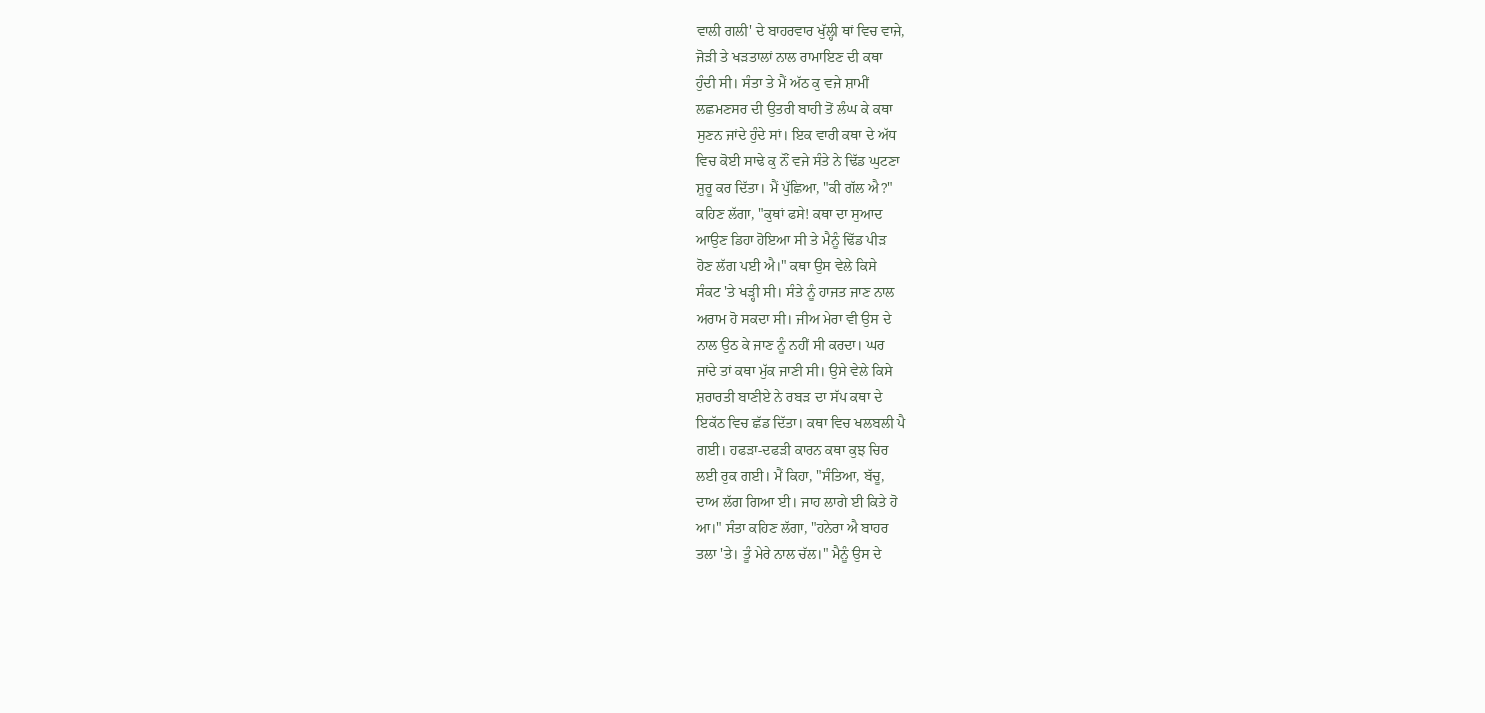ਵਾਲੀ ਗਲੀ' ਦੇ ਬਾਹਰਵਾਰ ਖੁੱਲ੍ਹੀ ਥਾਂ ਵਿਚ ਵਾਜੇ,
ਜੋੜੀ ਤੇ ਖੜਤਾਲਾਂ ਨਾਲ ਰਾਮਾਇਣ ਦੀ ਕਥਾ
ਹੁੰਦੀ ਸੀ। ਸੰਤਾ ਤੇ ਮੈਂ ਅੱਠ ਕੁ ਵਜੇ ਸ਼ਾਮੀਂ
ਲਛਮਣਸਰ ਦੀ ਉਤਰੀ ਬਾਹੀ ਤੋਂ ਲੰਘ ਕੇ ਕਥਾ
ਸੁਣਨ ਜਾਂਦੇ ਹੁੰਦੇ ਸਾਂ। ਇਕ ਵਾਰੀ ਕਥਾ ਦੇ ਅੱਧ
ਵਿਚ ਕੋਈ ਸਾਢੇ ਕੁ ਨੌਂ ਵਜੇ ਸੰਤੇ ਨੇ ਢਿੱਡ ਘੁਟਣਾ
ਸ਼ੁਰੂ ਕਰ ਦਿੱਤਾ। ਮੈਂ ਪੁੱਛਿਆ, "ਕੀ ਗੱਲ ਐ?"
ਕਹਿਣ ਲੱਗਾ, "ਕੁਥਾਂ ਫਸੇ! ਕਥਾ ਦਾ ਸੁਆਦ
ਆਉਣ ਡਿਹਾ ਹੋਇਆ ਸੀ ਤੇ ਮੈਨੂੰ ਢਿੱਡ ਪੀੜ
ਹੋਣ ਲੱਗ ਪਈ ਐ।" ਕਥਾ ਉਸ ਵੇਲੇ ਕਿਸੇ
ਸੰਕਟ 'ਤੇ ਖੜ੍ਹੀ ਸੀ। ਸੰਤੇ ਨੂੰ ਹਾਜਤ ਜਾਣ ਨਾਲ
ਅਰਾਮ ਹੋ ਸਕਦਾ ਸੀ। ਜੀਅ ਮੇਰਾ ਵੀ ਉਸ ਦੇ
ਨਾਲ ਉਠ ਕੇ ਜਾਣ ਨੂੰ ਨਹੀਂ ਸੀ ਕਰਦਾ। ਘਰ
ਜਾਂਦੇ ਤਾਂ ਕਥਾ ਮੁੱਕ ਜਾਣੀ ਸੀ। ਉਸੇ ਵੇਲੇ ਕਿਸੇ
ਸ਼ਰਾਰਤੀ ਬਾਣੀਏ ਨੇ ਰਬੜ ਦਾ ਸੱਪ ਕਥਾ ਦੇ
ਇਕੱਠ ਵਿਚ ਛੱਡ ਦਿੱਤਾ। ਕਥਾ ਵਿਚ ਖਲਬਲੀ ਪੈ
ਗਈ। ਹਫੜਾ-ਦਫੜੀ ਕਾਰਨ ਕਥਾ ਕੁਝ ਚਿਰ
ਲਈ ਰੁਕ ਗਈ। ਮੈਂ ਕਿਹਾ, "ਸੰਤਿਆ, ਬੱਚੂ,
ਦਾਅ ਲੱਗ ਗਿਆ ਈ। ਜਾਹ ਲਾਗੇ ਈ ਕਿਤੇ ਹੋ
ਆ।" ਸੰਤਾ ਕਹਿਣ ਲੱਗਾ, "ਹਨੇਰਾ ਐ ਬਾਹਰ
ਤਲਾ 'ਤੇ। ਤੂੰ ਮੇਰੇ ਨਾਲ ਚੱਲ।" ਮੈਨੂੰ ਉਸ ਦੇ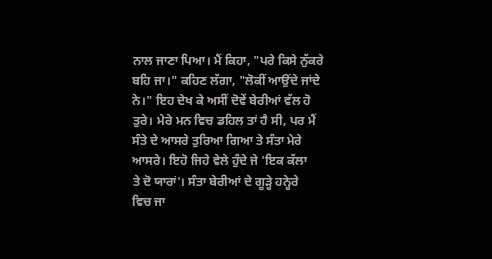ਨਾਲ ਜਾਣਾ ਪਿਆ। ਮੈਂ ਕਿਹਾ, "ਪਰੇ ਕਿਸੇ ਨੁੱਕਰੇ
ਬਹਿ ਜਾ।" ਕਹਿਣ ਲੱਗਾ, "ਲੋਕੀਂ ਆਉਂਦੇ ਜਾਂਦੇ
ਨੇ।" ਇਹ ਦੇਖ ਕੇ ਅਸੀਂ ਦੋਵੇਂ ਬੇਰੀਆਂ ਵੱਲ ਹੋ
ਤੁਰੇ। ਮੇਰੇ ਮਨ ਵਿਚ ਡਹਿਲ ਤਾਂ ਹੈ ਸੀ, ਪਰ ਮੈਂ
ਸੰਤੇ ਦੇ ਆਸਰੇ ਤੁਰਿਆ ਗਿਆ ਤੇ ਸੰਤਾ ਮੇਰੇ
ਆਸਰੇ। ਇਹੋ ਜਿਹੇ ਵੇਲੇ ਹੁੰਦੇ ਜੇ 'ਇਕ ਕੱਲਾ
ਤੇ ਦੋ ਯਾਰਾਂ'। ਸੰਤਾ ਬੇਰੀਆਂ ਦੇ ਗੂੜ੍ਹੇ ਹਨ੍ਹੇਰੇ
ਵਿਚ ਜਾ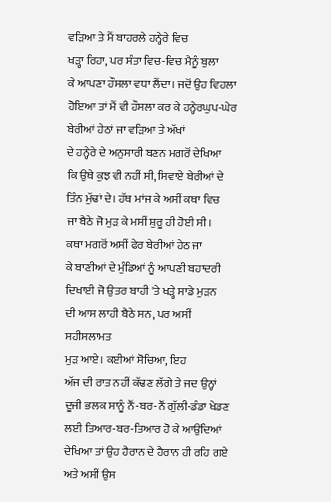ਵੜਿਆ ਤੇ ਮੈਂ ਬਾਹਰਲੇ ਹਨ੍ਹੇਰੇ ਵਿਚ
ਖੜ੍ਹਾ ਰਿਹਾ, ਪਰ ਸੰਤਾ ਵਿਚ-ਵਿਚ ਮੈਨੂੰ ਬੁਲਾ
ਕੇ ਆਪਣਾ ਹੌਸਲਾ ਵਧਾ ਲੈਂਦਾ। ਜਦੋਂ ਉਹ ਵਿਹਲਾ
ਹੋਇਆ ਤਾਂ ਮੈਂ ਵੀ ਹੌਸਲਾ ਕਰ ਕੇ ਹਨ੍ਹੇਰਘੁਪ-ਘੇਰ
ਬੇਰੀਆਂ ਹੇਠਾਂ ਜਾ ਵੜਿਆ ਤੇ ਅੱਖਾਂ
ਦੇ ਹਨ੍ਹੇਰੇ ਦੇ ਅਨੁਸਾਰੀ ਬਣਨ ਮਗਰੋਂ ਦੇਖਿਆ
ਕਿ ਉਥੇ ਕੁਝ ਵੀ ਨਹੀਂ ਸੀ, ਸਿਵਾਏ ਬੇਰੀਆਂ ਦੇ
ਤਿੰਨ ਮੁੱਢਾਂ ਦੇ। ਹੱਥ ਮਾਂਜ ਕੇ ਅਸੀਂ ਕਥਾ ਵਿਚ
ਜਾ ਬੈਠੇ ਜੋ ਮੁੜ ਕੇ ਮਸੀਂ ਸ਼ੁਰੂ ਹੀ ਹੋਈ ਸੀ।
ਕਥਾ ਮਗਰੋਂ ਅਸੀਂ ਫੇਰ ਬੇਰੀਆਂ ਹੇਠ ਜਾ
ਕੇ ਬਾਣੀਆਂ ਦੇ ਮੁੰਡਿਆਂ ਨੂੰ ਆਪਣੀ ਬਹਾਦਰੀ
ਦਿਖਾਈ ਜੋ ਉਤਰ ਬਾਹੀ 'ਤੇ ਖੜ੍ਹੇ ਸਾਡੇ ਮੁੜਨ
ਦੀ ਆਸ ਲਾਹੀ ਬੈਠੇ ਸਨ, ਪਰ ਅਸੀਂ ਸਹੀਸਲਾਮਤ
ਮੁੜ ਆਏ। ਕਈਆਂ ਸੋਚਿਆ, ਇਹ
ਅੱਜ ਦੀ ਰਾਤ ਨਹੀਂ ਕੱਢਣ ਲੱਗੇ ਤੇ ਜਦ ਉਨ੍ਹਾਂ
ਦੂਜੀ ਭਲਕ ਸਾਨੂੰ ਨੌਂ-ਬਰ-ਨੌਂ ਗੁੱਲੀ-ਡੰਡਾ ਖੇਡਣ
ਲਈ ਤਿਆਰ-ਬਰ-ਤਿਆਰ ਹੋ ਕੇ ਆਉਂਦਿਆਂ
ਦੇਖਿਆ ਤਾਂ ਉਹ ਹੈਰਾਨ ਦੇ ਹੈਰਾਨ ਹੀ ਰਹਿ ਗਏ
ਅਤੇ ਅਸੀਂ ਉਸ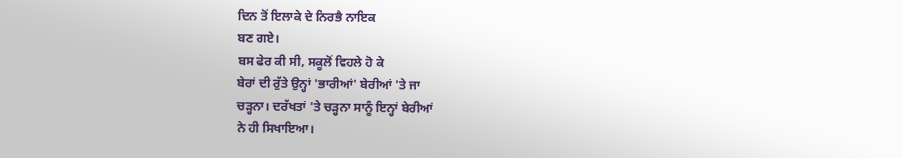ਦਿਨ ਤੋਂ ਇਲਾਕੇ ਦੇ ਨਿਰਭੈ ਨਾਇਕ
ਬਣ ਗਏ।
ਬਸ ਫੇਰ ਕੀ ਸੀ, ਸਕੂਲੋਂ ਵਿਹਲੇ ਹੋ ਕੇ
ਬੇਰਾਂ ਦੀ ਰੁੱਤੇ ਉਨ੍ਹਾਂ 'ਭਾਰੀਆਂ' ਬੇਰੀਆਂ 'ਤੇ ਜਾ
ਚੜ੍ਹਨਾ। ਦਰੱਖਤਾਂ 'ਤੇ ਚੜ੍ਹਨਾ ਸਾਨੂੰ ਇਨ੍ਹਾਂ ਬੇਰੀਆਂ
ਨੇ ਹੀ ਸਿਖਾਇਆ।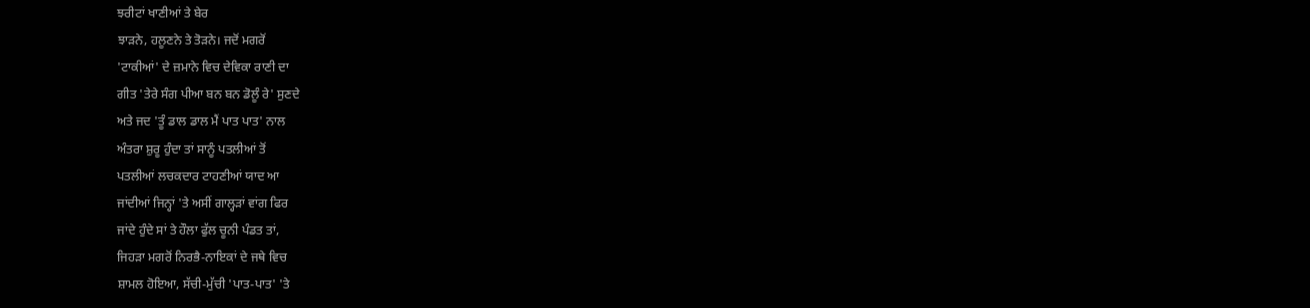ਝਰੀਟਾਂ ਖਾਣੀਆਂ ਤੇ ਬੇਰ
ਝਾੜਨੇ, ਹਲੂਣਨੇ ਤੇ ਤੋੜਨੇ। ਜਦੋਂ ਮਗਰੋਂ
'ਟਾਕੀਆਂ' ਦੇ ਜ਼ਮਾਨੇ ਵਿਚ ਦੇਵਿਕਾ ਰਾਣੀ ਦਾ
ਗੀਤ 'ਤੇਰੇ ਸੰਗ ਪੀਆ ਬਨ ਬਨ ਡੋਲੂੰ ਰੇ' ਸੁਣਦੇ
ਅਤੇ ਜਦ 'ਤੂੰ ਡਾਲ ਡਾਲ ਮੈਂ ਪਾਤ ਪਾਤ' ਨਾਲ
ਅੰਤਰਾ ਸ਼ੁਰੂ ਹੁੰਦਾ ਤਾਂ ਸਾਨੂੰ ਪਤਲੀਆਂ ਤੋਂ
ਪਤਲੀਆਂ ਲਚਕਦਾਰ ਟਾਹਣੀਆਂ ਯਾਦ ਆ
ਜਾਂਦੀਆਂ ਜਿਨ੍ਹਾਂ 'ਤੇ ਅਸੀਂ ਗਾਲ੍ਹੜਾਂ ਵਾਂਗ ਫਿਰ
ਜਾਂਦੇ ਹੁੰਦੇ ਸਾਂ ਤੇ ਹੌਲਾ ਫੁੱਲ ਚੂਨੀ ਪੰਡਤ ਤਾਂ,
ਜਿਹੜਾ ਮਗਰੋਂ ਨਿਰਭੈ-ਨਾਇਕਾਂ ਦੇ ਜਥੇ ਵਿਚ
ਸ਼ਾਮਲ ਹੋਇਆ, ਸੱਚੀ-ਮੁੱਚੀ 'ਪਾਤ-ਪਾਤ' 'ਤੇ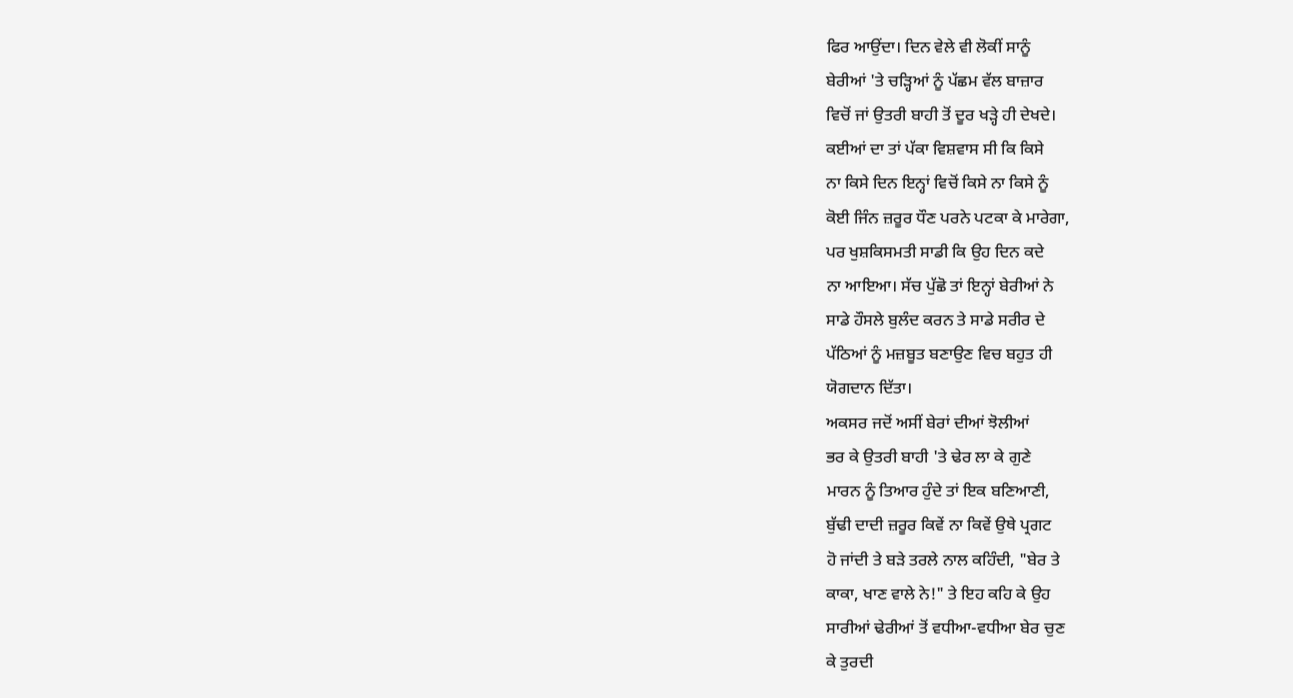ਫਿਰ ਆਉਂਦਾ। ਦਿਨ ਵੇਲੇ ਵੀ ਲੋਕੀਂ ਸਾਨੂੰ
ਬੇਰੀਆਂ 'ਤੇ ਚੜ੍ਹਿਆਂ ਨੂੰ ਪੱਛਮ ਵੱਲ ਬਾਜ਼ਾਰ
ਵਿਚੋਂ ਜਾਂ ਉਤਰੀ ਬਾਹੀ ਤੋਂ ਦੂਰ ਖੜ੍ਹੇ ਹੀ ਦੇਖਦੇ।
ਕਈਆਂ ਦਾ ਤਾਂ ਪੱਕਾ ਵਿਸ਼ਵਾਸ ਸੀ ਕਿ ਕਿਸੇ
ਨਾ ਕਿਸੇ ਦਿਨ ਇਨ੍ਹਾਂ ਵਿਚੋਂ ਕਿਸੇ ਨਾ ਕਿਸੇ ਨੂੰ
ਕੋਈ ਜਿੰਨ ਜ਼ਰੂਰ ਧੌਣ ਪਰਨੇ ਪਟਕਾ ਕੇ ਮਾਰੇਗਾ,
ਪਰ ਖੁਸ਼ਕਿਸਮਤੀ ਸਾਡੀ ਕਿ ਉਹ ਦਿਨ ਕਦੇ
ਨਾ ਆਇਆ। ਸੱਚ ਪੁੱਛੋ ਤਾਂ ਇਨ੍ਹਾਂ ਬੇਰੀਆਂ ਨੇ
ਸਾਡੇ ਹੌਸਲੇ ਬੁਲੰਦ ਕਰਨ ਤੇ ਸਾਡੇ ਸਰੀਰ ਦੇ
ਪੱਠਿਆਂ ਨੂੰ ਮਜ਼ਬੂਤ ਬਣਾਉਣ ਵਿਚ ਬਹੁਤ ਹੀ
ਯੋਗਦਾਨ ਦਿੱਤਾ।
ਅਕਸਰ ਜਦੋਂ ਅਸੀਂ ਬੇਰਾਂ ਦੀਆਂ ਝੋਲੀਆਂ
ਭਰ ਕੇ ਉਤਰੀ ਬਾਹੀ 'ਤੇ ਢੇਰ ਲਾ ਕੇ ਗੁਣੇ
ਮਾਰਨ ਨੂੰ ਤਿਆਰ ਹੁੰਦੇ ਤਾਂ ਇਕ ਬਣਿਆਣੀ,
ਬੁੱਢੀ ਦਾਦੀ ਜ਼ਰੂਰ ਕਿਵੇਂ ਨਾ ਕਿਵੇਂ ਉਥੇ ਪ੍ਰਗਟ
ਹੋ ਜਾਂਦੀ ਤੇ ਬੜੇ ਤਰਲੇ ਨਾਲ ਕਹਿੰਦੀ, "ਬੇਰ ਤੇ
ਕਾਕਾ, ਖਾਣ ਵਾਲੇ ਨੇ!" ਤੇ ਇਹ ਕਹਿ ਕੇ ਉਹ
ਸਾਰੀਆਂ ਢੇਰੀਆਂ ਤੋਂ ਵਧੀਆ-ਵਧੀਆ ਬੇਰ ਚੁਣ
ਕੇ ਤੁਰਦੀ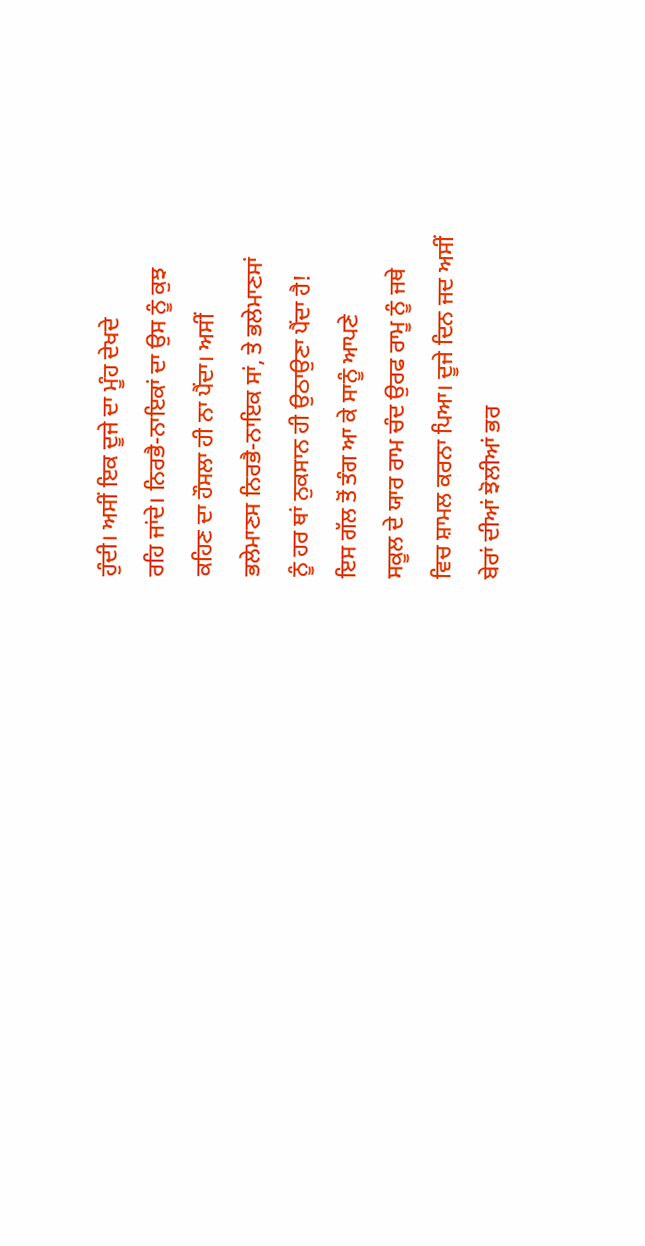ਹੁੰਦੀ। ਅਸੀਂ ਇਕ ਦੂਜੇ ਦਾ ਮੂੰਹ ਦੇਖਦੇ
ਰਹਿ ਜਾਂਦੇ। ਨਿਰਭੈ-ਨਾਇਕਾਂ ਦਾ ਉਸ ਨੂੰ ਕੁਝ
ਕਹਿਣ ਦਾ ਹੌਸਲਾ ਹੀ ਨਾ ਪੈਂਦਾ। ਅਸੀਂ
ਭਲੇਮਾਣਸ ਨਿਰਭੈ-ਨਾਇਕ ਸਾਂ, ਤੇ ਭਲੇਮਾਣਸਾਂ
ਨੂੰ ਹਰ ਥਾਂ ਨੁਕਸਾਨ ਹੀ ਉਠਾਉਣਾ ਪੈਂਦਾ ਹੈ!
ਇਸ ਗੱਲ ਤੋਂ ਤੰਗ ਆ ਕੇ ਸਾਨੂੰ ਆਪਣੇ
ਸਕੂਲ ਦੇ ਯਾਰ ਰਾਮ ਚੰਦ ਉਰਫ ਰਾਮੂ ਨੂੰ ਜਥੇ
ਵਿਚ ਸ਼ਾਮਲ ਕਰਨਾ ਪਿਆ। ਦੂਜੇ ਦਿਨ ਜਦ ਅਸੀਂ
ਬੇਰਾਂ ਦੀਆਂ ਝੋਲੀਆਂ ਭਰ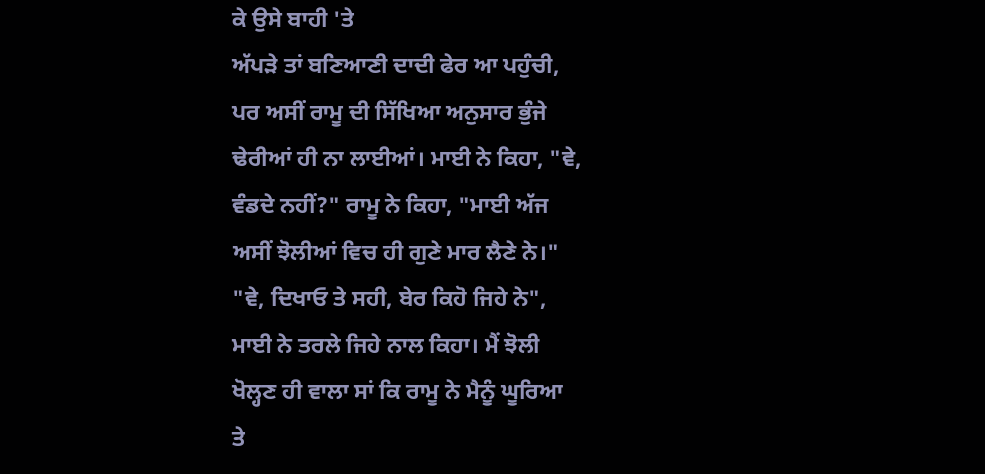ਕੇ ਉਸੇ ਬਾਹੀ 'ਤੇ
ਅੱਪੜੇ ਤਾਂ ਬਣਿਆਣੀ ਦਾਦੀ ਫੇਰ ਆ ਪਹੁੰਚੀ,
ਪਰ ਅਸੀਂ ਰਾਮੂ ਦੀ ਸਿੱਖਿਆ ਅਨੁਸਾਰ ਭੁੰਜੇ
ਢੇਰੀਆਂ ਹੀ ਨਾ ਲਾਈਆਂ। ਮਾਈ ਨੇ ਕਿਹਾ, "ਵੇ,
ਵੰਡਦੇ ਨਹੀਂ?" ਰਾਮੂ ਨੇ ਕਿਹਾ, "ਮਾਈ ਅੱਜ
ਅਸੀਂ ਝੋਲੀਆਂ ਵਿਚ ਹੀ ਗੁਣੇ ਮਾਰ ਲੈਣੇ ਨੇ।"
"ਵੇ, ਦਿਖਾਓ ਤੇ ਸਹੀ, ਬੇਰ ਕਿਹੋ ਜਿਹੇ ਨੇ",
ਮਾਈ ਨੇ ਤਰਲੇ ਜਿਹੇ ਨਾਲ ਕਿਹਾ। ਮੈਂ ਝੋਲੀ
ਖੋਲ੍ਹਣ ਹੀ ਵਾਲਾ ਸਾਂ ਕਿ ਰਾਮੂ ਨੇ ਮੈਨੂੰ ਘੂਰਿਆ
ਤੇ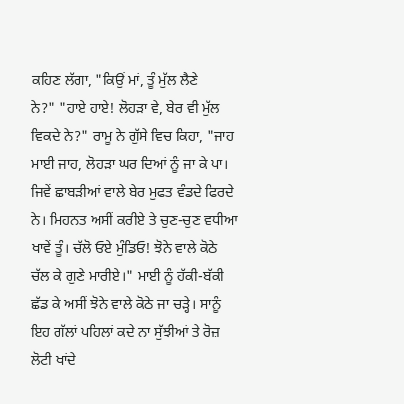ਕਹਿਣ ਲੱਗਾ, "ਕਿਉਂ ਮਾਂ, ਤੂੰ ਮੁੱਲ ਲੈਣੇ
ਨੇ?" "ਹਾਏ ਹਾਏ! ਲੋਹੜਾ ਵੇ, ਬੇਰ ਵੀ ਮੁੱਲ
ਵਿਕਦੇ ਨੇ?" ਰਾਮੂ ਨੇ ਗੁੱਸੇ ਵਿਚ ਕਿਹਾ, "ਜਾਹ
ਮਾਈ ਜਾਹ, ਲੋਹੜਾ ਘਰ ਦਿਆਂ ਨੂੰ ਜਾ ਕੇ ਪਾ।
ਜਿਵੇਂ ਛਾਬੜੀਆਂ ਵਾਲੇ ਬੇਰ ਮੁਫਤ ਵੰਡਦੇ ਫਿਰਦੇ
ਨੇ। ਮਿਹਨਤ ਅਸੀਂ ਕਰੀਏ ਤੇ ਚੁਣ-ਚੁਣ ਵਧੀਆ
ਖਾਵੇਂ ਤੂੰ। ਚੱਲੋ ਓਏ ਮੁੰਡਿਓ! ਝੋਨੇ ਵਾਲੇ ਕੋਠੇ
ਚੱਲ ਕੇ ਗੁਣੇ ਮਾਰੀਏ।" ਮਾਈ ਨੂੰ ਹੱਕੀ-ਬੱਕੀ
ਛੱਡ ਕੇ ਅਸੀਂ ਝੋਨੇ ਵਾਲੇ ਕੋਠੇ ਜਾ ਚੜ੍ਹੇ। ਸਾਨੂੰ
ਇਹ ਗੱਲਾਂ ਪਹਿਲਾਂ ਕਦੇ ਨਾ ਸੁੱਝੀਆਂ ਤੇ ਰੋਜ਼
ਲੋਟੀ ਖਾਂਦੇ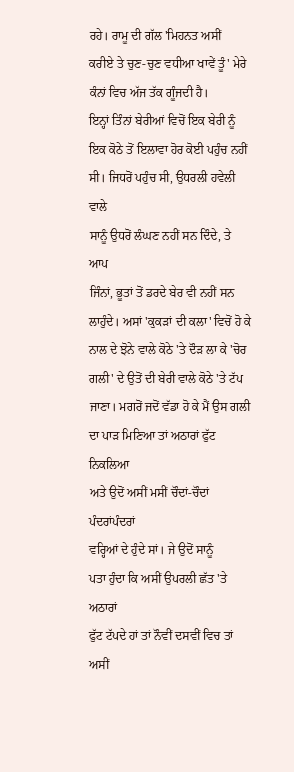ਰਹੇ। ਰਾਮੂ ਦੀ ਗੱਲ 'ਮਿਹਨਤ ਅਸੀਂ
ਕਰੀਏ ਤੇ ਚੁਣ-ਚੁਣ ਵਧੀਆ ਖਾਵੇਂ ਤੂੰ' ਮੇਰੇ
ਕੰਨਾਂ ਵਿਚ ਅੱਜ ਤੱਕ ਗੂੰਜਦੀ ਹੈ।
ਇਨ੍ਹਾਂ ਤਿੰਨਾਂ ਬੇਰੀਆਂ ਵਿਚੋਂ ਇਕ ਬੇਰੀ ਨੂੰ
ਇਕ ਕੋਠੇ ਤੋਂ ਇਲਾਵਾ ਹੋਰ ਕੋਈ ਪਹੁੰਚ ਨਹੀਂ
ਸੀ। ਜਿਧਰੋਂ ਪਹੁੰਚ ਸੀ, ਉਧਰਲੀ ਹਵੇਲੀ ਵਾਲੇ
ਸਾਨੂੰ ਉਧਰੋਂ ਲੰਘਣ ਨਹੀਂ ਸਨ ਦਿੰਦੇ, ਤੇ ਆਪ
ਜਿੰਨਾਂ, ਭੂਤਾਂ ਤੋਂ ਡਰਦੇ ਬੇਰ ਵੀ ਨਹੀਂ ਸਨ
ਲਾਹੁੰਦੇ। ਅਸਾਂ 'ਕੁਕੜਾਂ ਦੀ ਕਲਾ' ਵਿਚੋਂ ਹੋ ਕੇ
ਨਾਲ ਦੇ ਝੋਨੇ ਵਾਲੇ ਕੋਠੇ 'ਤੇ ਦੌੜ ਲਾ ਕੇ 'ਚੋਰ
ਗਲੀ' ਦੇ ਉਤੋਂ ਦੀ ਬੇਰੀ ਵਾਲੇ ਕੋਠੇ 'ਤੇ ਟੱਪ
ਜਾਣਾ। ਮਗਰੋਂ ਜਦੋਂ ਵੱਡਾ ਹੋ ਕੇ ਮੈਂ ਉਸ ਗਲੀ
ਦਾ ਪਾੜ ਮਿਣਿਆ ਤਾਂ ਅਠਾਰਾਂ ਫੁੱਟ ਨਿਕਲਿਆ
ਅਤੇ ਉਦੋਂ ਅਸੀਂ ਮਸੀਂ ਚੌਦਾਂ-ਚੌਦਾਂ ਪੰਦਰਾਂਪੰਦਰਾਂ
ਵਰ੍ਹਿਆਂ ਦੇ ਹੁੰਦੇ ਸਾਂ। ਜੇ ਉਦੋਂ ਸਾਨੂੰ
ਪਤਾ ਹੁੰਦਾ ਕਿ ਅਸੀਂ ਉਪਰਲੀ ਛੱਤ 'ਤੇ ਅਠਾਰਾਂ
ਫੁੱਟ ਟੱਪਦੇ ਹਾਂ ਤਾਂ ਨੌਵੀਂ ਦਸਵੀਂ ਵਿਚ ਤਾਂ ਅਸੀਂ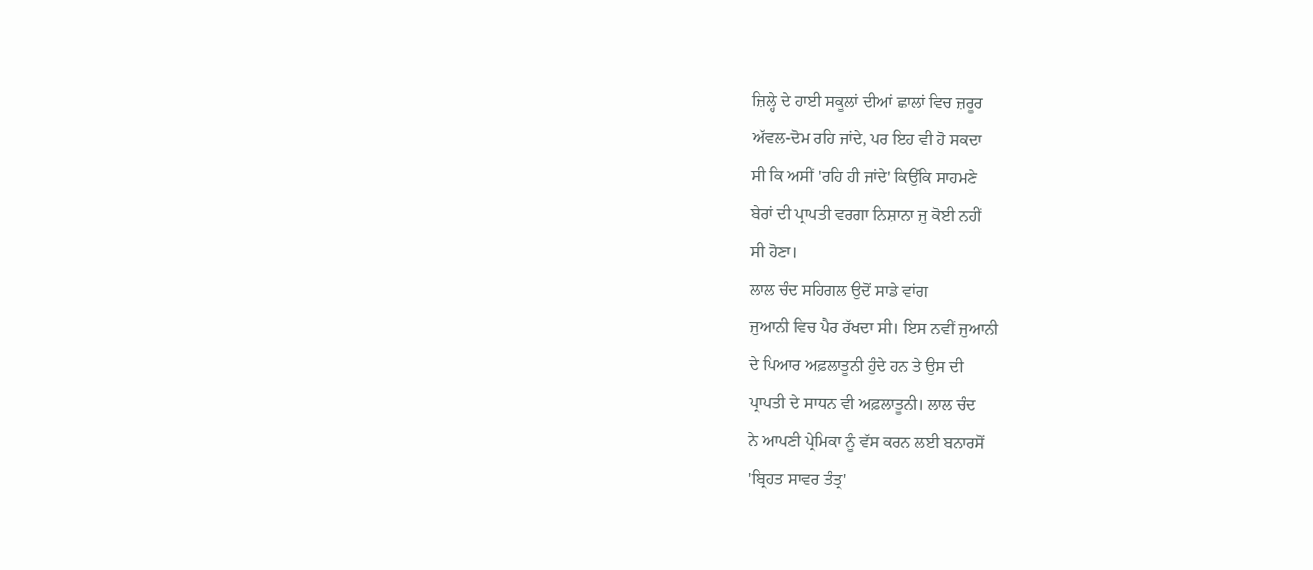ਜ਼ਿਲ੍ਹੇ ਦੇ ਹਾਈ ਸਕੂਲਾਂ ਦੀਆਂ ਛਾਲਾਂ ਵਿਚ ਜ਼ਰੂਰ
ਅੱਵਲ-ਦੋਮ ਰਹਿ ਜਾਂਦੇ, ਪਰ ਇਹ ਵੀ ਹੋ ਸਕਦਾ
ਸੀ ਕਿ ਅਸੀਂ 'ਰਹਿ ਹੀ ਜਾਂਦੇ' ਕਿਉਂਕਿ ਸਾਹਮਣੇ
ਬੇਰਾਂ ਦੀ ਪ੍ਰਾਪਤੀ ਵਰਗਾ ਨਿਸ਼ਾਨਾ ਜੁ ਕੋਈ ਨਹੀਂ
ਸੀ ਹੋਣਾ।
ਲਾਲ ਚੰਦ ਸਹਿਗਲ ਉਦੋਂ ਸਾਡੇ ਵਾਂਗ
ਜੁਆਨੀ ਵਿਚ ਪੈਰ ਰੱਖਦਾ ਸੀ। ਇਸ ਨਵੀਂ ਜੁਆਨੀ
ਦੇ ਪਿਆਰ ਅਫ਼ਲਾਤੂਨੀ ਹੁੰਦੇ ਹਨ ਤੇ ਉਸ ਦੀ
ਪ੍ਰਾਪਤੀ ਦੇ ਸਾਧਨ ਵੀ ਅਫ਼ਲਾਤੂਨੀ। ਲਾਲ ਚੰਦ
ਨੇ ਆਪਣੀ ਪ੍ਰੇਮਿਕਾ ਨੂੰ ਵੱਸ ਕਰਨ ਲਈ ਬਨਾਰਸੋਂ
'ਬ੍ਰਿਹਤ ਸਾਵਰ ਤੰਤ੍ਰ'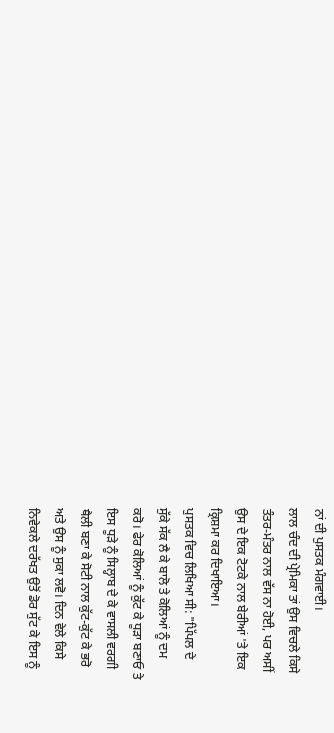ਨਾਂ ਦੀ ਪੁਸਤਕ ਮੰਗਵਾਈ।
ਲਾਲ ਚੰਦ ਦੀ ਪ੍ਰੇਮਿਕਾ ਤਾਂ ਉਸ ਵਿਚਲੇ ਕਿਸੇ
ਤੰਤਰ-ਮੰਤਰ ਨਾਲ ਵੱਸ ਨਾ ਹੋਈ, ਪਰ ਅਸੀਂ
ਉਸ ਦੇ ਇਕ ਟੋਟਕੇ ਨਾਲ ਬੇਰੀਆਂ 'ਤੇ ਇਕ
ਕ੍ਰਿਸ਼ਮਾ ਕਰ ਦਿਖਾਇਆ।
ਪੁਸਤਕ ਵਿਚ ਲਿਖਿਆ ਸੀ: "ਪਿੱਪਲ ਦੇ
ਸੁੱਕੇ ਸੱਕ ਲੈ ਕੇ ਬਾਲੋ ਤੇ ਕੋਲਿਆਂ ਨੂੰ ਦਮ
ਕਰੋ। ਫੇਰ ਕੋਲਿਆਂ ਨੂੰ ਕੁੱਟ ਕੇ ਧੂੜਾ ਬਣਾਓ ਤੇ
ਇਸ ਧੂੜੇ ਨੂੰ ਸਿਲ੍ਹਾਬ ਦੇ ਕੇ ਵਾਸਲੀ ਵਰਗੀ
ਥੈਲੀ ਬਣਾ ਕੇ ਸੋਟੀ ਨਾਲ ਕੁੱਟ-ਕੁੱਟ ਕੇ ਭਰੋ
ਅਤੇ ਉਸ ਨੂੰ ਸੁਕਾ ਲਵੋ। ਦਿਨ ਵੇਲੇ ਕਿਸੇ
ਨਿਵੇਕਲੇ ਦਰੱਖਤ ਉਤੋਂ ਡੋਰ ਸੁੱਟ ਕੇ ਇਸ ਨੂੰ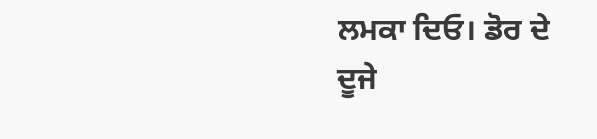ਲਮਕਾ ਦਿਓ। ਡੋਰ ਦੇ ਦੂਜੇ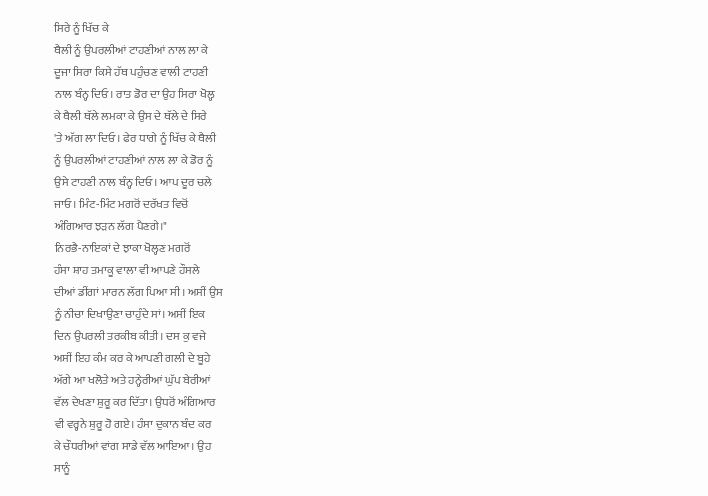ਸਿਰੇ ਨੂੰ ਖਿੱਚ ਕੇ
ਥੈਲੀ ਨੂੰ ਉਪਰਲੀਆਂ ਟਾਹਣੀਆਂ ਨਾਲ ਲਾ ਕੇ
ਦੂਜਾ ਸਿਰਾ ਕਿਸੇ ਹੱਥ ਪਹੁੰਚਣ ਵਾਲੀ ਟਾਹਣੀ
ਨਾਲ ਬੰਨ੍ਹ ਦਿਓ। ਰਾਤ ਡੋਰ ਦਾ ਉਹ ਸਿਰਾ ਖੋਲ੍ਹ
ਕੇ ਥੈਲੀ ਥੱਲੇ ਲਮਕਾ ਕੇ ਉਸ ਦੇ ਥੱਲੇ ਦੇ ਸਿਰੇ
'ਤੇ ਅੱਗ ਲਾ ਦਿਓ। ਫੇਰ ਧਾਗੇ ਨੂੰ ਖਿੱਚ ਕੇ ਥੈਲੀ
ਨੂੰ ਉਪਰਲੀਆਂ ਟਾਹਣੀਆਂ ਨਾਲ ਲਾ ਕੇ ਡੋਰ ਨੂੰ
ਉਸੇ ਟਾਹਣੀ ਨਾਲ ਬੰਨ੍ਹ ਦਿਓ। ਆਪ ਦੂਰ ਚਲੇ
ਜਾਓ। ਮਿੰਟ-ਮਿੰਟ ਮਗਰੋਂ ਦਰੱਖਤ ਵਿਚੋਂ
ਅੰਗਿਆਰ ਝੜਨ ਲੱਗ ਪੈਣਗੇ।"
ਨਿਰਭੈ-ਨਾਇਕਾਂ ਦੇ ਝਾਕਾ ਖੋਲ੍ਹਣ ਮਗਰੋਂ
ਹੰਸਾ ਸ਼ਾਹ ਤਮਾਕੂ ਵਾਲਾ ਵੀ ਆਪਣੇ ਹੌਸਲੇ
ਦੀਆਂ ਡੀਂਗਾਂ ਮਾਰਨ ਲੱਗ ਪਿਆ ਸੀ। ਅਸੀਂ ਉਸ
ਨੂੰ ਨੀਚਾ ਦਿਖਾਉਣਾ ਚਾਹੁੰਦੇ ਸਾਂ। ਅਸੀਂ ਇਕ
ਦਿਨ ਉਪਰਲੀ ਤਰਕੀਬ ਕੀਤੀ। ਦਸ ਕੁ ਵਜੇ
ਅਸੀਂ ਇਹ ਕੰਮ ਕਰ ਕੇ ਆਪਣੀ ਗਲੀ ਦੇ ਬੂਹੇ
ਅੱਗੇ ਆ ਖਲੋਤੇ ਅਤੇ ਹਨ੍ਹੇਰੀਆਂ ਘੁੱਪ ਬੇਰੀਆਂ
ਵੱਲ ਦੇਖਣਾ ਸ਼ੁਰੂ ਕਰ ਦਿੱਤਾ। ਉਧਰੋਂ ਅੰਗਿਆਰ
ਵੀ ਵਰ੍ਹਨੇ ਸ਼ੁਰੂ ਹੋ ਗਏ। ਹੰਸਾ ਦੁਕਾਨ ਬੰਦ ਕਰ
ਕੇ ਚੌਧਰੀਆਂ ਵਾਂਗ ਸਾਡੇ ਵੱਲ ਆਇਆ। ਉਹ
ਸਾਨੂੰ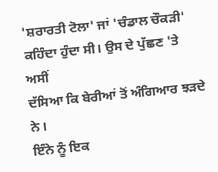'ਸ਼ਰਾਰਤੀ ਟੋਲਾ' ਜਾਂ 'ਚੰਡਾਲ ਚੌਕੜੀ'
ਕਹਿੰਦਾ ਹੁੰਦਾ ਸੀ। ਉਸ ਦੇ ਪੁੱਛਣ 'ਤੇ ਅਸੀਂ
ਦੱਸਿਆ ਕਿ ਬੇਰੀਆਂ ਤੋਂ ਅੰਗਿਆਰ ਝੜਦੇ ਨੇ।
ਇੰਨੇ ਨੂੰ ਇਕ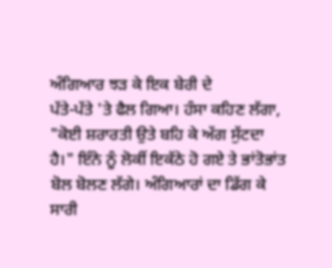ਅੰਗਿਆਰ ਝੜ ਕੇ ਇਕ ਬੇਰੀ ਦੇ
ਪੱਤੇ-ਪੱਤੇ 'ਤੇ ਫੈਲ ਗਿਆ। ਹੰਸਾ ਕਹਿਣ ਲੱਗਾ,
"ਕੋਈ ਸ਼ਰਾਰਤੀ ਉਤੇ ਬਹਿ ਕੇ ਅੱਗ ਸੁੱਟਦਾ
ਹੈ।" ਇੰਨੇ ਨੂੰ ਲੋਕੀਂ ਇਕੱਠੇ ਹੋ ਗਏ ਤੇ ਭਾਂਤੋਭਾਂਤ
ਬੋਲ ਬੋਲਣ ਲੱਗੇ। ਅੰਗਿਆਰਾਂ ਦਾ ਡਿੱਗ ਕੇ
ਸਾਰੀ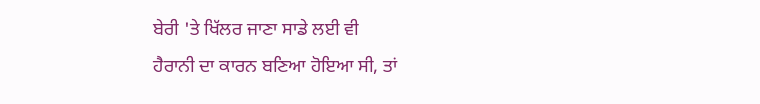ਬੇਰੀ 'ਤੇ ਖਿੱਲਰ ਜਾਣਾ ਸਾਡੇ ਲਈ ਵੀ
ਹੈਰਾਨੀ ਦਾ ਕਾਰਨ ਬਣਿਆ ਹੋਇਆ ਸੀ, ਤਾਂ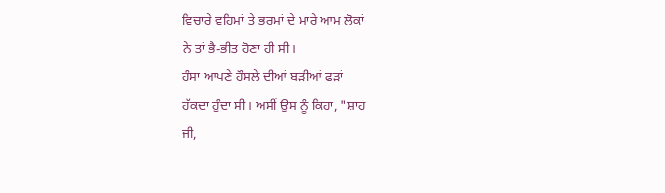ਵਿਚਾਰੇ ਵਹਿਮਾਂ ਤੇ ਭਰਮਾਂ ਦੇ ਮਾਰੇ ਆਮ ਲੋਕਾਂ
ਨੇ ਤਾਂ ਭੈ-ਭੀਤ ਹੋਣਾ ਹੀ ਸੀ।
ਹੰਸਾ ਆਪਣੇ ਹੌਸਲੇ ਦੀਆਂ ਬੜੀਆਂ ਫੜਾਂ
ਹੱਕਦਾ ਹੁੰਦਾ ਸੀ। ਅਸੀਂ ਉਸ ਨੂੰ ਕਿਹਾ, "ਸ਼ਾਹ
ਜੀ,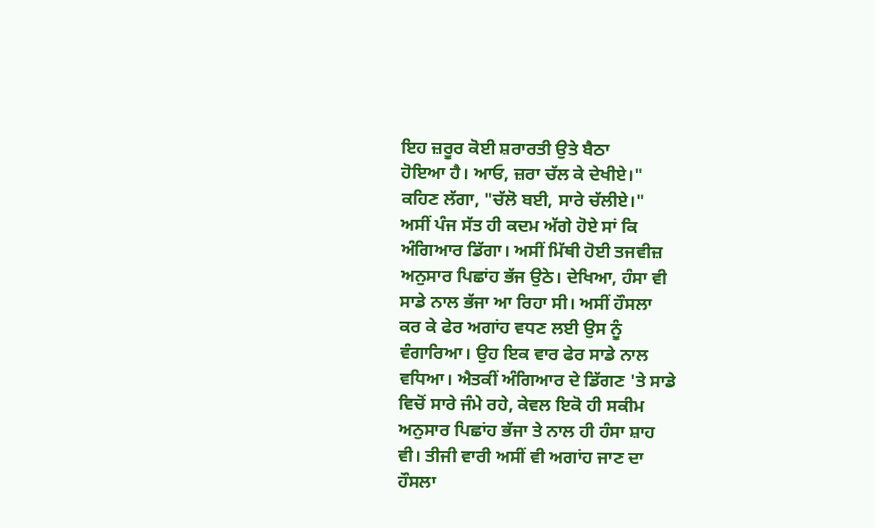ਇਹ ਜ਼ਰੂਰ ਕੋਈ ਸ਼ਰਾਰਤੀ ਉਤੇ ਬੈਠਾ
ਹੋਇਆ ਹੈ। ਆਓ, ਜ਼ਰਾ ਚੱਲ ਕੇ ਦੇਖੀਏ।"
ਕਹਿਣ ਲੱਗਾ, "ਚੱਲੋ ਬਈ, ਸਾਰੇ ਚੱਲੀਏ।"
ਅਸੀਂ ਪੰਜ ਸੱਤ ਹੀ ਕਦਮ ਅੱਗੇ ਹੋਏ ਸਾਂ ਕਿ
ਅੰਗਿਆਰ ਡਿੱਗਾ। ਅਸੀਂ ਮਿੱਥੀ ਹੋਈ ਤਜਵੀਜ਼
ਅਨੁਸਾਰ ਪਿਛਾਂਹ ਭੱਜ ਉਠੇ। ਦੇਖਿਆ, ਹੰਸਾ ਵੀ
ਸਾਡੇ ਨਾਲ ਭੱਜਾ ਆ ਰਿਹਾ ਸੀ। ਅਸੀਂ ਹੌਸਲਾ
ਕਰ ਕੇ ਫੇਰ ਅਗਾਂਹ ਵਧਣ ਲਈ ਉਸ ਨੂੰ
ਵੰਗਾਰਿਆ। ਉਹ ਇਕ ਵਾਰ ਫੇਰ ਸਾਡੇ ਨਾਲ
ਵਧਿਆ। ਐਤਕੀਂ ਅੰਗਿਆਰ ਦੇ ਡਿੱਗਣ 'ਤੇ ਸਾਡੇ
ਵਿਚੋਂ ਸਾਰੇ ਜੰਮੇ ਰਹੇ, ਕੇਵਲ ਇਕੋ ਹੀ ਸਕੀਮ
ਅਨੁਸਾਰ ਪਿਛਾਂਹ ਭੱਜਾ ਤੇ ਨਾਲ ਹੀ ਹੰਸਾ ਸ਼ਾਹ
ਵੀ। ਤੀਜੀ ਵਾਰੀ ਅਸੀਂ ਵੀ ਅਗਾਂਹ ਜਾਣ ਦਾ
ਹੌਸਲਾ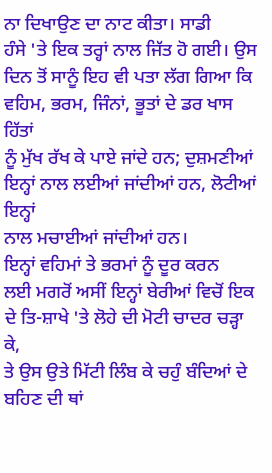ਨਾ ਦਿਖਾਉਣ ਦਾ ਨਾਟ ਕੀਤਾ। ਸਾਡੀ
ਹੰਸੇ 'ਤੇ ਇਕ ਤਰ੍ਹਾਂ ਨਾਲ ਜਿੱਤ ਹੋ ਗਈ। ਉਸ
ਦਿਨ ਤੋਂ ਸਾਨੂੰ ਇਹ ਵੀ ਪਤਾ ਲੱਗ ਗਿਆ ਕਿ
ਵਹਿਮ, ਭਰਮ, ਜਿੰਨਾਂ, ਭੂਤਾਂ ਦੇ ਡਰ ਖਾਸ ਹਿੱਤਾਂ
ਨੂੰ ਮੁੱਖ ਰੱਖ ਕੇ ਪਾਏ ਜਾਂਦੇ ਹਨ; ਦੁਸ਼ਮਣੀਆਂ
ਇਨ੍ਹਾਂ ਨਾਲ ਲਈਆਂ ਜਾਂਦੀਆਂ ਹਨ, ਲੋਟੀਆਂ ਇਨ੍ਹਾਂ
ਨਾਲ ਮਚਾਈਆਂ ਜਾਂਦੀਆਂ ਹਨ।
ਇਨ੍ਹਾਂ ਵਹਿਮਾਂ ਤੇ ਭਰਮਾਂ ਨੂੰ ਦੂਰ ਕਰਨ
ਲਈ ਮਗਰੋਂ ਅਸੀਂ ਇਨ੍ਹਾਂ ਬੇਰੀਆਂ ਵਿਚੋਂ ਇਕ
ਦੇ ਤਿ-ਸ਼ਾਖੇ 'ਤੇ ਲੋਹੇ ਦੀ ਮੋਟੀ ਚਾਦਰ ਚੜ੍ਹਾ ਕੇ,
ਤੇ ਉਸ ਉਤੇ ਮਿੱਟੀ ਲਿੰਬ ਕੇ ਚਹੁੰ ਬੰਦਿਆਂ ਦੇ
ਬਹਿਣ ਦੀ ਥਾਂ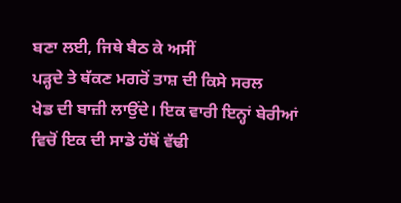ਬਣਾ ਲਈ, ਜਿਥੇ ਬੈਠ ਕੇ ਅਸੀਂ
ਪੜ੍ਹਦੇ ਤੇ ਥੱਕਣ ਮਗਰੋਂ ਤਾਸ਼ ਦੀ ਕਿਸੇ ਸਰਲ
ਖੇਡ ਦੀ ਬਾਜ਼ੀ ਲਾਉਂਦੇ। ਇਕ ਵਾਰੀ ਇਨ੍ਹਾਂ ਬੇਰੀਆਂ
ਵਿਚੋਂ ਇਕ ਦੀ ਸਾਡੇ ਹੱਥੋਂ ਵੱਢੀ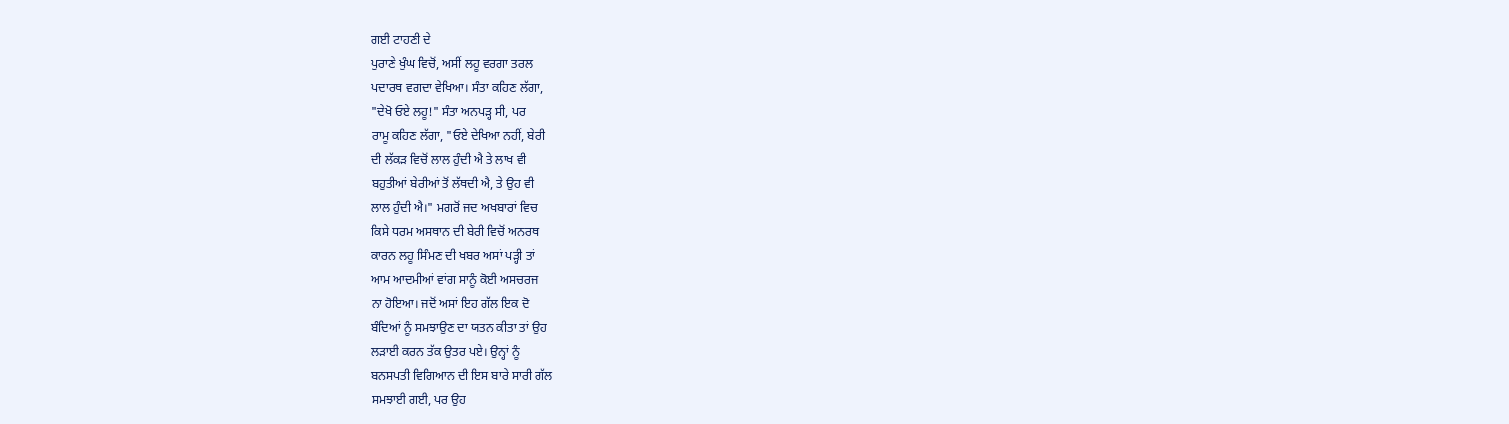ਗਈ ਟਾਹਣੀ ਦੇ
ਪੁਰਾਣੇ ਖੁੰਘ ਵਿਚੋਂ, ਅਸੀਂ ਲਹੂ ਵਰਗਾ ਤਰਲ
ਪਦਾਰਥ ਵਗਦਾ ਵੇਖਿਆ। ਸੰਤਾ ਕਹਿਣ ਲੱਗਾ,
"ਦੇਖੋ ਓਏ ਲਹੂ!" ਸੰਤਾ ਅਨਪੜ੍ਹ ਸੀ, ਪਰ
ਰਾਮੂ ਕਹਿਣ ਲੱਗਾ, "ਓਏ ਦੇਖਿਆ ਨਹੀਂ, ਬੇਰੀ
ਦੀ ਲੱਕੜ ਵਿਚੋਂ ਲਾਲ ਹੁੰਦੀ ਐ ਤੇ ਲਾਖ ਵੀ
ਬਹੁਤੀਆਂ ਬੇਰੀਆਂ ਤੋਂ ਲੱਥਦੀ ਐ, ਤੇ ਉਹ ਵੀ
ਲਾਲ ਹੁੰਦੀ ਐ।" ਮਗਰੋਂ ਜਦ ਅਖਬਾਰਾਂ ਵਿਚ
ਕਿਸੇ ਧਰਮ ਅਸਥਾਨ ਦੀ ਬੇਰੀ ਵਿਚੋਂ ਅਨਰਥ
ਕਾਰਨ ਲਹੂ ਸਿੰਮਣ ਦੀ ਖਬਰ ਅਸਾਂ ਪੜ੍ਹੀ ਤਾਂ
ਆਮ ਆਦਮੀਆਂ ਵਾਂਗ ਸਾਨੂੰ ਕੋਈ ਅਸਚਰਜ
ਨਾ ਹੋਇਆ। ਜਦੋਂ ਅਸਾਂ ਇਹ ਗੱਲ ਇਕ ਦੋ
ਬੰਦਿਆਂ ਨੂੰ ਸਮਝਾਉਣ ਦਾ ਯਤਨ ਕੀਤਾ ਤਾਂ ਉਹ
ਲੜਾਈ ਕਰਨ ਤੱਕ ਉਤਰ ਪਏ। ਉਨ੍ਹਾਂ ਨੂੰ
ਬਨਸਪਤੀ ਵਿਗਿਆਨ ਦੀ ਇਸ ਬਾਰੇ ਸਾਰੀ ਗੱਲ
ਸਮਝਾਈ ਗਈ, ਪਰ ਉਹ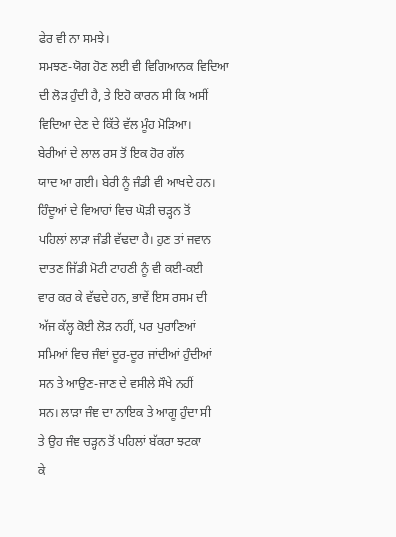ਫੇਰ ਵੀ ਨਾ ਸਮਝੇ।
ਸਮਝਣ-ਯੋਗ ਹੋਣ ਲਈ ਵੀ ਵਿਗਿਆਨਕ ਵਿਦਿਆ
ਦੀ ਲੋੜ ਹੁੰਦੀ ਹੈ, ਤੇ ਇਹੋ ਕਾਰਨ ਸੀ ਕਿ ਅਸੀਂ
ਵਿਦਿਆ ਦੇਣ ਦੇ ਕਿੱਤੇ ਵੱਲ ਮੂੰਹ ਮੋੜਿਆ।
ਬੇਰੀਆਂ ਦੇ ਲਾਲ ਰਸ ਤੋਂ ਇਕ ਹੋਰ ਗੱਲ
ਯਾਦ ਆ ਗਈ। ਬੇਰੀ ਨੂੰ ਜੰਡੀ ਵੀ ਆਖਦੇ ਹਨ।
ਹਿੰਦੂਆਂ ਦੇ ਵਿਆਹਾਂ ਵਿਚ ਘੋੜੀ ਚੜ੍ਹਨ ਤੋਂ
ਪਹਿਲਾਂ ਲਾੜਾ ਜੰਡੀ ਵੱਢਦਾ ਹੈ। ਹੁਣ ਤਾਂ ਜਵਾਨ
ਦਾਤਣ ਜਿੱਡੀ ਮੋਟੀ ਟਾਹਣੀ ਨੂੰ ਵੀ ਕਈ-ਕਈ
ਵਾਰ ਕਰ ਕੇ ਵੱਢਦੇ ਹਨ, ਭਾਵੇਂ ਇਸ ਰਸਮ ਦੀ
ਅੱਜ ਕੱਲ੍ਹ ਕੋਈ ਲੋੜ ਨਹੀਂ, ਪਰ ਪੁਰਾਣਿਆਂ
ਸਮਿਆਂ ਵਿਚ ਜੰਞਾਂ ਦੂਰ-ਦੂਰ ਜਾਂਦੀਆਂ ਹੁੰਦੀਆਂ
ਸਨ ਤੇ ਆਉਣ-ਜਾਣ ਦੇ ਵਸੀਲੇ ਸੌਖੇ ਨਹੀਂ
ਸਨ। ਲਾੜਾ ਜੰਞ ਦਾ ਨਾਇਕ ਤੇ ਆਗੂ ਹੁੰਦਾ ਸੀ
ਤੇ ਉਹ ਜੰਞ ਚੜ੍ਹਨ ਤੋਂ ਪਹਿਲਾਂ ਬੱਕਰਾ ਝਟਕਾ
ਕੇ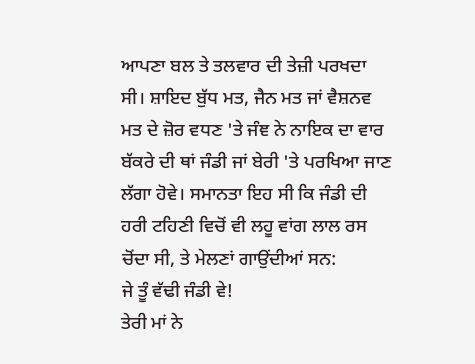ਆਪਣਾ ਬਲ ਤੇ ਤਲਵਾਰ ਦੀ ਤੇਜ਼ੀ ਪਰਖਦਾ
ਸੀ। ਸ਼ਾਇਦ ਬੁੱਧ ਮਤ, ਜੈਨ ਮਤ ਜਾਂ ਵੈਸ਼ਨਵ
ਮਤ ਦੇ ਜ਼ੋਰ ਵਧਣ 'ਤੇ ਜੰਞ ਨੇ ਨਾਇਕ ਦਾ ਵਾਰ
ਬੱਕਰੇ ਦੀ ਥਾਂ ਜੰਡੀ ਜਾਂ ਬੇਰੀ 'ਤੇ ਪਰਖਿਆ ਜਾਣ
ਲੱਗਾ ਹੋਵੇ। ਸਮਾਨਤਾ ਇਹ ਸੀ ਕਿ ਜੰਡੀ ਦੀ
ਹਰੀ ਟਹਿਣੀ ਵਿਚੋਂ ਵੀ ਲਹੂ ਵਾਂਗ ਲਾਲ ਰਸ
ਚੋਂਦਾ ਸੀ, ਤੇ ਮੇਲਣਾਂ ਗਾਉਂਦੀਆਂ ਸਨ:
ਜੇ ਤੂੰ ਵੱਢੀ ਜੰਡੀ ਵੇ!
ਤੇਰੀ ਮਾਂ ਨੇ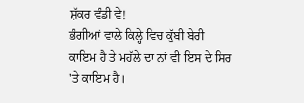ਸ਼ੱਕਰ ਵੰਡੀ ਵੇ!
ਭੰਗੀਆਂ ਵਾਲੇ ਕਿਲ੍ਹੇ ਵਿਚ ਕੁੱਬੀ ਬੇਰੀ
ਕਾਇਮ ਹੈ ਤੇ ਮਹੱਲੇ ਦਾ ਨਾਂ ਵੀ ਇਸ ਦੇ ਸਿਰ
'ਤੇ ਕਾਇਮ ਹੈ।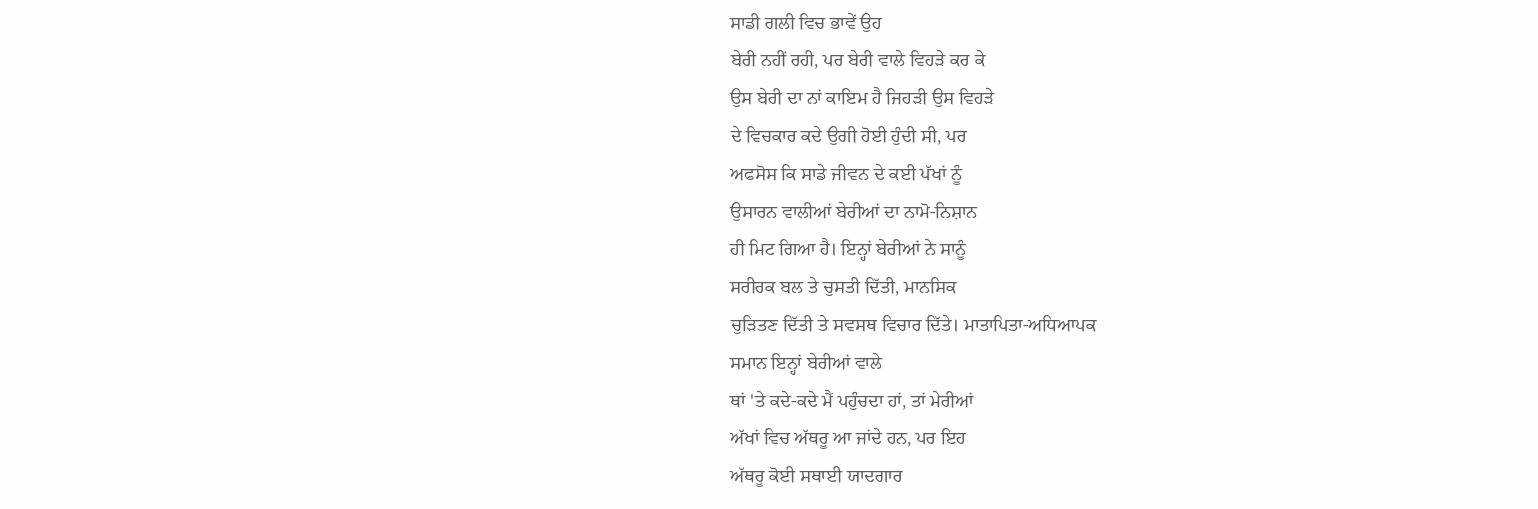ਸਾਡੀ ਗਲੀ ਵਿਚ ਭਾਵੇਂ ਉਹ
ਬੇਰੀ ਨਹੀਂ ਰਹੀ, ਪਰ ਬੇਰੀ ਵਾਲੇ ਵਿਹੜੇ ਕਰ ਕੇ
ਉਸ ਬੇਰੀ ਦਾ ਨਾਂ ਕਾਇਮ ਹੈ ਜਿਹੜੀ ਉਸ ਵਿਹੜੇ
ਦੇ ਵਿਚਕਾਰ ਕਦੇ ਉਗੀ ਹੋਈ ਹੁੰਦੀ ਸੀ, ਪਰ
ਅਫਸੋਸ ਕਿ ਸਾਡੇ ਜੀਵਨ ਦੇ ਕਈ ਪੱਖਾਂ ਨੂੰ
ਉਸਾਰਨ ਵਾਲੀਆਂ ਬੇਰੀਆਂ ਦਾ ਨਾਮੋ-ਨਿਸ਼ਾਨ
ਹੀ ਮਿਟ ਗਿਆ ਹੈ। ਇਨ੍ਹਾਂ ਬੇਰੀਆਂ ਨੇ ਸਾਨੂੰ
ਸਰੀਰਕ ਬਲ ਤੇ ਚੁਸਤੀ ਦਿੱਤੀ, ਮਾਨਸਿਕ
ਚੁੜਿਤਣ ਦਿੱਤੀ ਤੇ ਸਵਸਥ ਵਿਚਾਰ ਦਿੱਤੇ। ਮਾਤਾਪਿਤਾ-ਅਧਿਆਪਕ
ਸਮਾਨ ਇਨ੍ਹਾਂ ਬੇਰੀਆਂ ਵਾਲੇ
ਥਾਂ 'ਤੇ ਕਦੇ-ਕਦੇ ਮੈਂ ਪਹੁੰਚਦਾ ਹਾਂ, ਤਾਂ ਮੇਰੀਆਂ
ਅੱਖਾਂ ਵਿਚ ਅੱਥਰੂ ਆ ਜਾਂਦੇ ਹਨ, ਪਰ ਇਹ
ਅੱਥਰੂ ਕੋਈ ਸਥਾਈ ਯਾਦਗਾਰ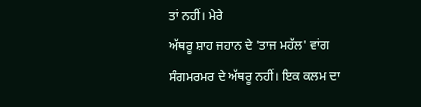ਤਾਂ ਨਹੀਂ। ਮੇਰੇ
ਅੱਥਰੂ ਸ਼ਾਹ ਜਹਾਨ ਦੇ 'ਤਾਜ ਮਹੱਲ' ਵਾਂਗ
ਸੰਗਮਰਮਰ ਦੇ ਅੱਥਰੂ ਨਹੀਂ। ਇਕ ਕਲਮ ਦਾ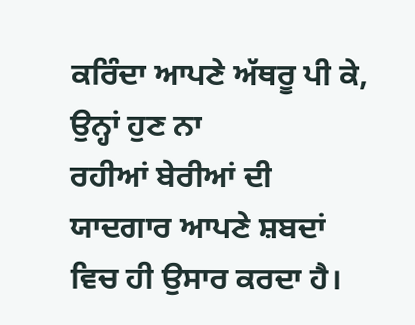ਕਰਿੰਦਾ ਆਪਣੇ ਅੱਥਰੂ ਪੀ ਕੇ, ਉਨ੍ਹਾਂ ਹੁਣ ਨਾ
ਰਹੀਆਂ ਬੇਰੀਆਂ ਦੀ ਯਾਦਗਾਰ ਆਪਣੇ ਸ਼ਬਦਾਂ
ਵਿਚ ਹੀ ਉਸਾਰ ਕਰਦਾ ਹੈ।